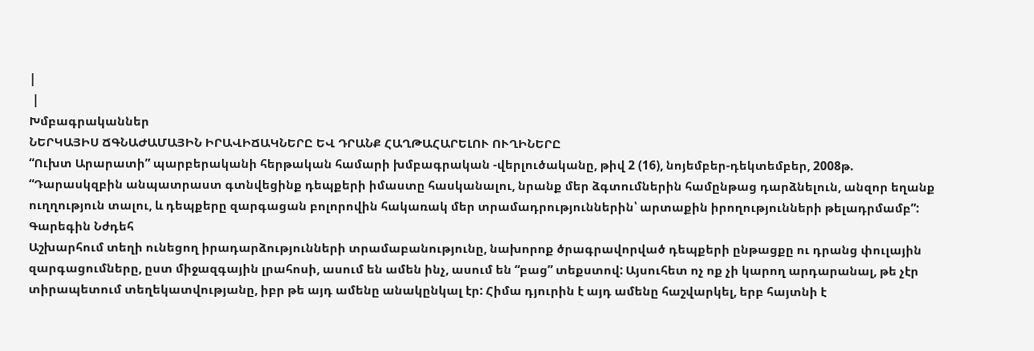|
 |
Խմբագրականներ
ՆԵՐԿԱՅԻՍ ՃԳՆԱԺԱՄԱՅԻՆ ԻՐԱՎԻՃԱԿՆԵՐԸ ԵՎ ԴՐԱՆՔ ՀԱՂԹԱՀԱՐԵԼՈՒ ՈՒՂԻՆԵՐԸ
“Ուխտ Արարատի” պարբերականի հերթական համարի խմբագրական -վերլուծականը, թիվ 2 (16), նոյեմբեր-դեկտեմբեր, 2008թ.
“Դարասկզբին անպատրաստ գտնվեցինք դեպքերի իմաստը հասկանալու, նրանք մեր ձգտումներին համընթաց դարձնելուն, անզոր եղանք ուղղություն տալու, և դեպքերը զարգացան բոլորովին հակառակ մեր տրամադրություններին՝ արտաքին իրողությունների թելադրմամբ”:
Գարեգին Նժդեհ
Աշխարհում տեղի ունեցող իրադարձությունների տրամաբանությունը, նախորոք ծրագրավորված դեպքերի ընթացքը ու դրանց փուլային զարգացումները, ըստ միջազգային լրահոսի, ասում են ամեն ինչ, ասում են “բաց” տեքստով: Այսուհետ ոչ ոք չի կարող արդարանալ, թե չէր տիրապետում տեղեկատվությանը, իբր թե այդ ամենը անակընկալ էր: Հիմա դյուրին է այդ ամենը հաշվարկել, երբ հայտնի է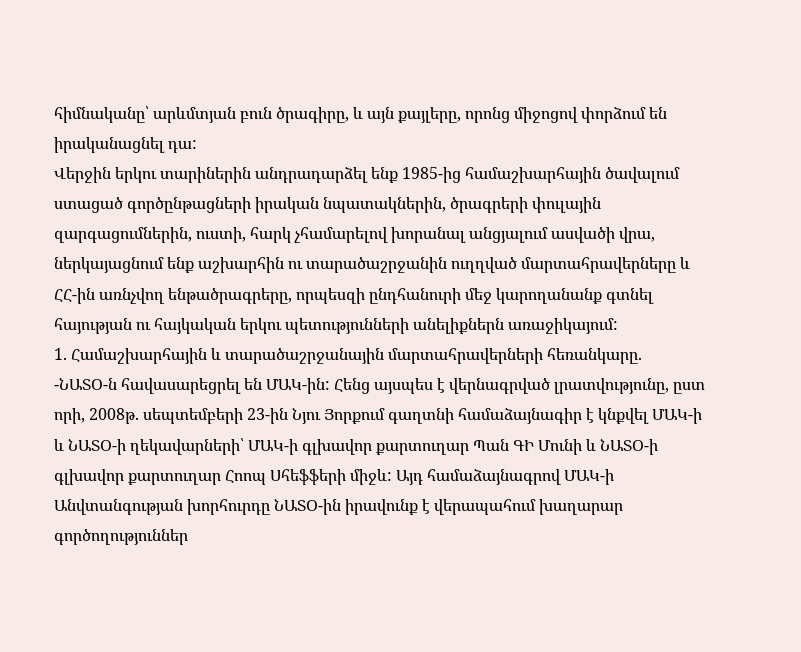հիմնականը՝ արևմտյան բուն ծրագիրը, և այն քայլերը, որոնց միջոցով փորձում են իրականացնել դա:
Վերջին երկու տարիներին անդրադարձել ենք 1985-ից համաշխարհային ծավալում ստացած գործընթացների իրական նպատակներին, ծրագրերի փուլային զարգացումներին, ուստի, հարկ չհամարելով խորանալ անցյալում ասվածի վրա, ներկայացնում ենք աշխարհին ու տարածաշրջանին ուղղված մարտահրավերները և ՀՀ-ին առնչվող ենթածրագրերը, որպեսզի ընդհանուրի մեջ կարողանանք գտնել հայության ու հայկական երկու պետությունների անելիքներն առաջիկայում:
1. Համաշխարհային և տարածաշրջանային մարտահրավերների հեռանկարը.
-ՆԱՏՕ-ն հավասարեցրել են ՄԱԿ-ին: Հենց այսպես է վերնագրված լրատվությունը, ըստ որի, 2008թ. սեպտեմբերի 23-ին Նյու Յորքում գաղտնի համաձայնագիր է կնքվել ՄԱԿ-ի և ՆԱՏՕ-ի ղեկավարների՝ ՄԱԿ-ի գլխավոր քարտուղար Պան ԳԻ Մունի և ՆԱՏՕ-ի գլխավոր քարտուղար Հոոպ Սհեֆֆերի միջև: Այդ համաձայնագրով ՄԱԿ-ի Անվտանգության խորհուրդը ՆԱՏՕ-ին իրավունք է վերապահում խաղարար գործողություններ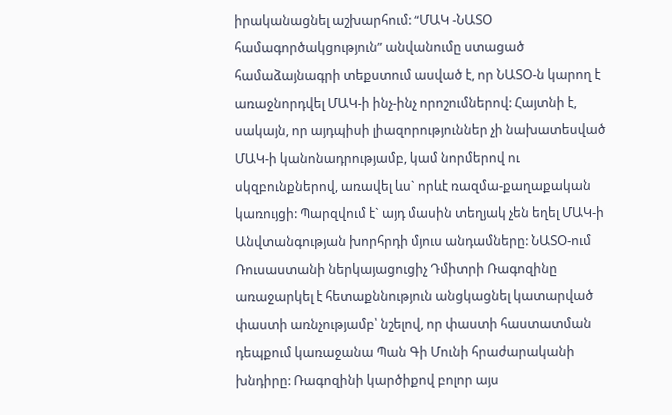իրականացնել աշխարհում: “ՄԱԿ -ՆԱՏՕ համագործակցություն” անվանումը ստացած համաձայնագրի տեքստում ասված է, որ ՆԱՏՕ-ն կարող է առաջնորդվել ՄԱԿ-ի ինչ-ինչ որոշումներով: Հայտնի է, սակայն, որ այդպիսի լիազորություններ չի նախատեսված ՄԱԿ-ի կանոնադրությամբ, կամ նորմերով ու սկզբունքներով, առավել ևս` որևէ ռազմա-քաղաքական կառույցի: Պարզվում է` այդ մասին տեղյակ չեն եղել ՄԱԿ-ի Անվտանգության խորհրդի մյուս անդամները: ՆԱՏՕ-ում Ռուսաստանի ներկայացուցիչ Դմիտրի Ռագոզինը առաջարկել է հետաքննություն անցկացնել կատարված փաստի առնչությամբ՝ նշելով, որ փաստի հաստատման դեպքում կառաջանա Պան Գի Մունի հրաժարականի խնդիրը: Ռագոզինի կարծիքով բոլոր այս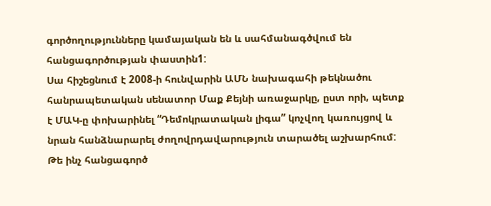գործողությունները կամայական են և սահմանագծվում են հանցագործության փաստին1:
Սա հիշեցնում է 2008-ի հունվարին ԱՄՆ նախագահի թեկնածու հանրապետական սենատոր Մաք Քեյնի առաջարկը, ըստ որի, պետք է ՄԱԿ-ը փոխարինել “Դեմոկրատական լիգա” կոչվող կառույցով և նրան հանձնարարել ժողովրդավարություն տարածել աշխարհում: Թե ինչ հանցագործ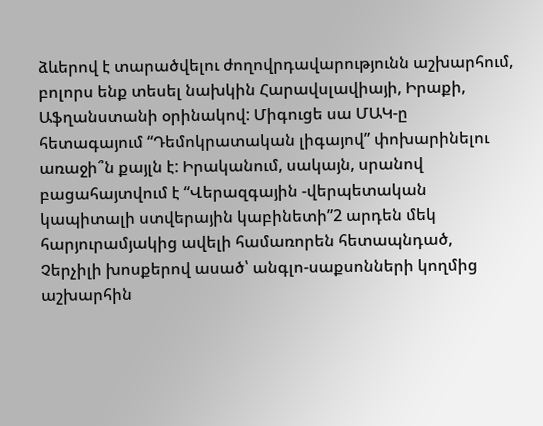ձևերով է տարածվելու ժողովրդավարությունն աշխարհում, բոլորս ենք տեսել նախկին Հարավսլավիայի, Իրաքի, Աֆղանստանի օրինակով: Միգուցե սա ՄԱԿ-ը հետագայում “Դեմոկրատական լիգայով” փոխարինելու առաջի՞ն քայլն է: Իրականում, սակայն, սրանով բացահայտվում է “Վերազգային -վերպետական կապիտալի ստվերային կաբինետի”2 արդեն մեկ հարյուրամյակից ավելի համառորեն հետապնդած, Չերչիլի խոսքերով ասած՝ անգլո-սաքսոնների կողմից աշխարհին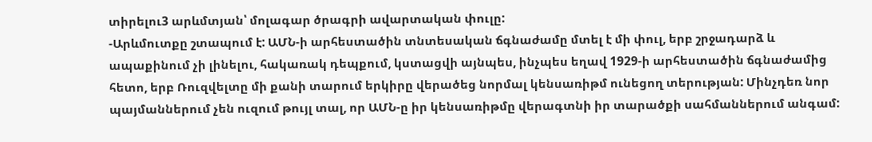տիրելու3 արևմտյան՝ մոլագար ծրագրի ավարտական փուլը:
-Արևմուտքը շտապում է: ԱՄՆ-ի արհեստածին տնտեսական ճգնաժամը մտել է մի փուլ, երբ շրջադարձ և ապաքինում չի լինելու, հակառակ դեպքում, կստացվի այնպես, ինչպես եղավ 1929-ի արհեստածին ճգնաժամից հետո, երբ Ռուզվելտը մի քանի տարում երկիրը վերածեց նորմալ կենսառիթմ ունեցող տերության: Մինչդեռ նոր պայմաններում չեն ուզում թույլ տալ, որ ԱՄՆ-ը իր կենսառիթմը վերագտնի իր տարածքի սահմաններում անգամ: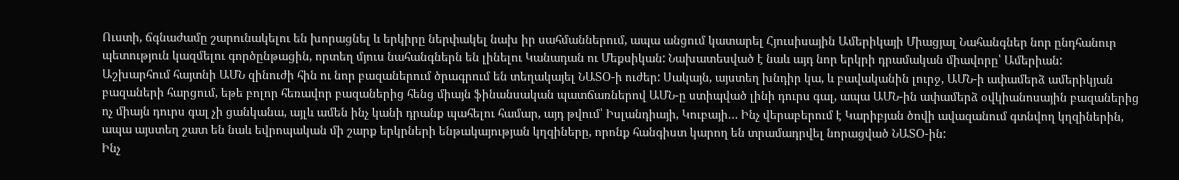Ուստի, ճգնաժամը շարունակելու են խորացնել և երկիրը ներփակել նախ իր սահմաններում, ապա անցում կատարել Հյուսիսային Ամերիկայի Միացյալ Նահանգներ նոր ընդհանուր պետություն կազմելու գործընթացին, որտեղ մյուս նահանգներն են լինելու Կանադան ու Մեքսիկան: Նախատեսված է նաև այդ նոր երկրի դրամական միավորը՝ Ամերիան:
Աշխարհում հայտնի ԱՄՆ զինուժի հին ու նոր բազաներում ծրագրում են տեղակայել ՆԱՏՕ-ի ուժեր: Սակայն, այստեղ խնդիր կա, և բավականին լուրջ, ԱՄՆ-ի ափամերձ ամերիկյան բազաների հարցում, եթե բոլոր հեռավոր բազաներից հենց միայն ֆինանսական պատճառներով ԱՄՆ-ը ստիպված լինի դուրս գալ, ապա ԱՄՆ-ին ափամերձ օվկիանոսային բազաներից ոչ միայն դուրս գալ չի ցանկանա, այլև ամեն ինչ կանի դրանք պահելու համար, այդ թվում՝ Իսլանդիայի, Կուբայի… Ինչ վերաբերում է Կարիբյան ծովի ավազանում գտնվող կղզիներին, ապա այստեղ շատ են նաև եվրոպական մի շարք երկրների ենթակայության կղզիները, որոնք հանգիստ կարող են տրամադրվել նորացված ՆԱՏՕ-ին:
Ինչ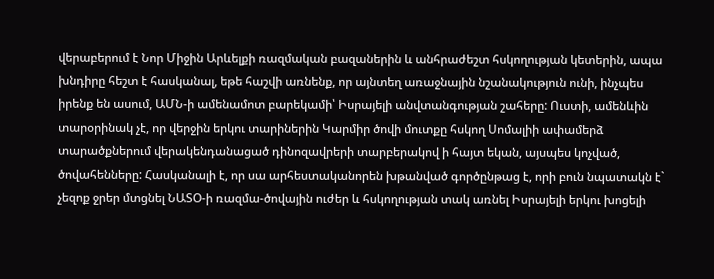վերաբերում է Նոր Միջին Արևելքի ռազմական բազաներին և անհրաժեշտ հսկողության կետերին, ապա խնդիրը հեշտ է հասկանալ, եթե հաշվի առնենք, որ այնտեղ առաջնային նշանակություն ունի, ինչպես իրենք են ասում, ԱՄՆ-ի ամենամոտ բարեկամի՝ Իսրայելի անվտանգության շահերը: Ուստի, ամենևին տարօրինակ չէ, որ վերջին երկու տարիներին Կարմիր ծովի մուտքը հսկող Սոմալիի ափամերձ տարածքներում վերակենդանացած դինոզավրերի տարբերակով ի հայտ եկան, այսպես կոչված, ծովահենները: Հասկանալի է, որ սա արհեստականորեն խթանված գործընթաց է, որի բուն նպատակն է` չեզոք ջրեր մտցնել ՆԱՏՕ-ի ռազմա-ծովային ուժեր և հսկողության տակ առնել Իսրայելի երկու խոցելի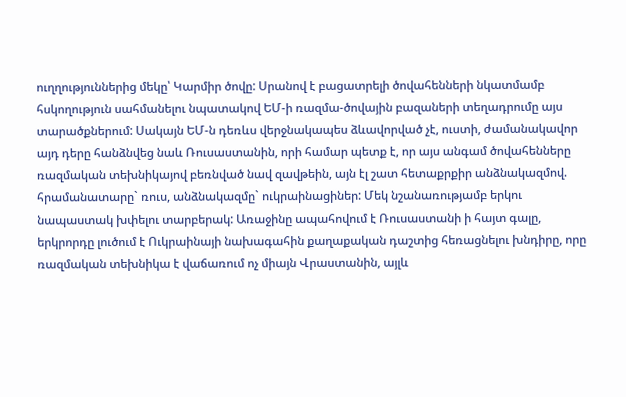ուղղություններից մեկը՝ Կարմիր ծովը: Սրանով է բացատրելի ծովահենների նկատմամբ հսկողություն սահմանելու նպատակով ԵՄ-ի ռազմա-ծովային բազաների տեղադրումը այս տարածքներում: Սակայն ԵՄ-ն դեռևս վերջնակապես ձևավորված չէ, ուստի, ժամանակավոր այդ դերը հանձնվեց նաև Ռուսաստանին, որի համար պետք է, որ այս անգամ ծովահենները ռազմական տեխնիկայով բեռնված նավ զավթեին, այն էլ շատ հետաքրքիր անձնակազմով. հրամանատարը` ռուս, անձնակազմը` ուկրաինացիներ: Մեկ նշանառությամբ երկու նապաստակ խփելու տարբերակ: Առաջինը ապահովում է Ռուսաստանի ի հայտ գալը, երկրորդը լուծում է Ուկրաինայի նախագահին քաղաքական դաշտից հեռացնելու խնդիրը, որը ռազմական տեխնիկա է վաճառում ոչ միայն Վրաստանին, այլև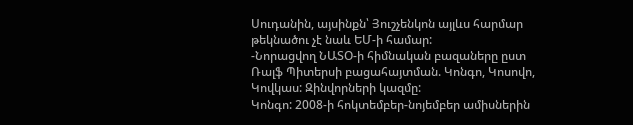Սուդանին, այսինքն՝ Յուշչենկոն այլևս հարմար թեկնածու չէ նաև ԵՄ-ի համար:
-Նորացվող ՆԱՏՕ-ի հիմնական բազաները ըստ Ռալֆ Պիտերսի բացահայտման. Կոնգո, Կոսովո, Կովկաս: Զինվորների կազմը:
Կոնգո: 2008-ի հոկտեմբեր-նոյեմբեր ամիսներին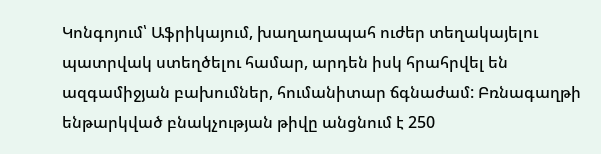Կոնգոյում՝ Աֆրիկայում, խաղաղապահ ուժեր տեղակայելու պատրվակ ստեղծելու համար, արդեն իսկ հրահրվել են ազգամիջյան բախումներ, հումանիտար ճգնաժամ: Բռնագաղթի ենթարկված բնակչության թիվը անցնում է 250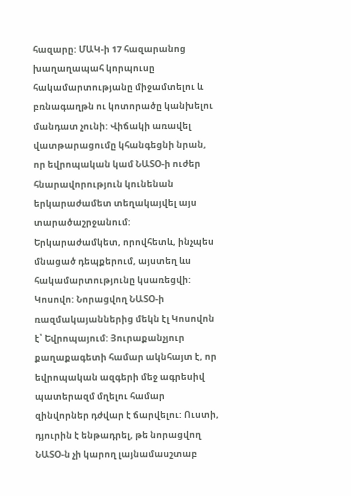հազարը: ՄԱԿ-ի 17 հազարանոց խաղաղապահ կորպուսը հակամարտությանը միջամտելու և բռնագաղթն ու կոտորածը կանխելու մանդատ չունի: Վիճակի առավել վատթարացումը կհանգեցնի նրան, որ եվրոպական կամ ՆԱՏՕ-ի ուժեր հնարավորություն կունենան երկարաժամետ տեղակայվել այս տարածաշրջանում: Երկարաժամկետ, որովհետև, ինչպես մնացած դեպքերում, այստեղ ևս հակամարտությունը կսառեցվի:
Կոսովո: Նորացվող ՆԱՏՕ-ի ռազմակայաններից մեկն էլ Կոսովոն է՝ Եվրոպայում: Յուրաքանչյուր քաղաքագետի համար ակնհայտ է, որ եվրոպական ազգերի մեջ ագրեսիվ պատերազմ մղելու համար զինվորներ դժվար է ճարվելու: Ուստի, դյուրին է ենթադրել, թե նորացվող ՆԱՏՕ-ն չի կարող լայնամասշտաբ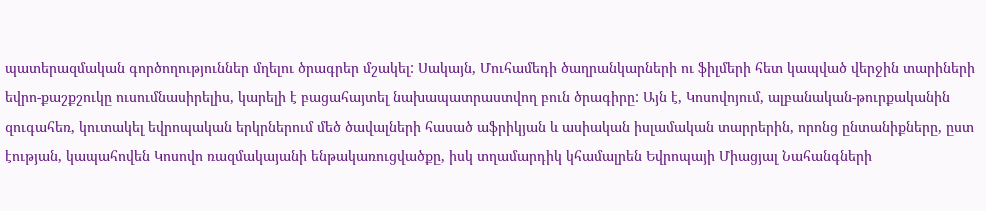պատերազմական գործողություններ մղելու ծրագրեր մշակել: Սակայն, Մուհամեդի ծաղրանկարների ու ֆիլմերի հետ կապված վերջին տարիների եվրո-քաշքշուկը ուսումնասիրելիս, կարելի է բացահայտել նախապատրաստվող բուն ծրագիրը: Այն է, Կոսովոյում, ալբանական-թուրքականին զուգահեռ, կուտակել եվրոպական երկրներում մեծ ծավալների հասած աֆրիկյան և ասիական իսլամական տարրերին, որոնց ընտանիքները, ըստ էության, կապահովեն Կոսովո ռազմակայանի ենթակառուցվածքը, իսկ տղամարդիկ կհամալրեն Եվրոպայի Միացյալ Նահանգների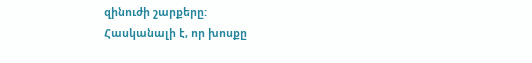զինուժի շարքերը:
Հասկանալի է, որ խոսքը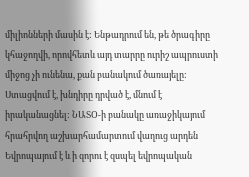միլիոնների մասին է: Ենթադրում են, թե ծրագիրը կհաջողվի, որովհետև այդ տարրը ուրիշ ապրուստի միջոց չի ունենա, քան բանակում ծառայելը: Ստացվում է, խնդիրը դրված է, մնում է իրականացնել: ՆԱՏՕ-ի բանակը առաջիկայում հրահրվող աշխարհամարտում վաղուց արդեն Եվրոպայում է և ի զորու է զսպել եվրոպական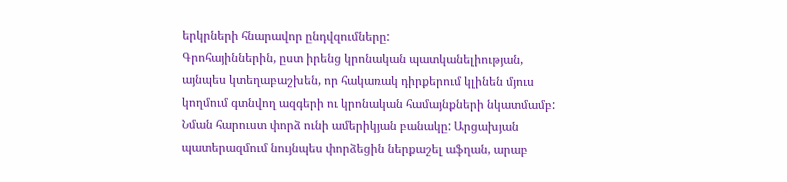երկրների հնարավոր ընդվզումները:
Գրոհայիններին, ըստ իրենց կրոնական պատկանելիության, այնպես կտեղաբաշխեն, որ հակառակ դիրքերում կլինեն մյուս կողմում գտնվող ազգերի ու կրոնական համայնքների նկատմամբ: Նման հարուստ փորձ ունի ամերիկյան բանակը: Արցախյան պատերազմում նույնպես փորձեցին ներքաշել աֆղան, արաբ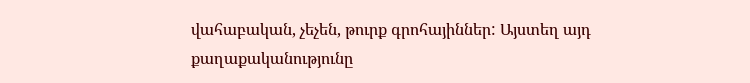վահաբական, չեչեն, թուրք գրոհայիններ: Այստեղ այդ քաղաքականությունը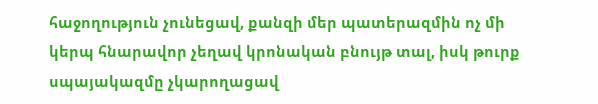հաջողություն չունեցավ, քանզի մեր պատերազմին ոչ մի կերպ հնարավոր չեղավ կրոնական բնույթ տալ, իսկ թուրք սպայակազմը չկարողացավ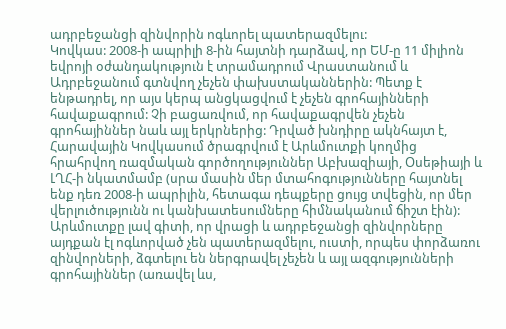ադրբեջանցի զինվորին ոգևորել պատերազմելու:
Կովկաս: 2008-ի ապրիլի 8-ին հայտնի դարձավ, որ ԵՄ-ը 11 միլիոն եվրոյի օժանդակություն է տրամադրում Վրաստանում և Ադրբեջանում գտնվող չեչեն փախստականներին: Պետք է ենթադրել, որ այս կերպ անցկացվում է չեչեն գրոհայինների հավաքագրում: Չի բացառվում, որ հավաքագրվեն չեչեն գրոհայիններ նաև այլ երկրներից: Դրված խնդիրը ակնհայտ է, Հարավային Կովկասում ծրագրվում է Արևմուտքի կողմից հրահրվող ռազմական գործողություններ Աբխազիայի, Օսեթիայի և ԼՂՀ-ի նկատմամբ (սրա մասին մեր մտահոգությունները հայտնել ենք դեռ 2008-ի ապրիլին, հետագա դեպքերը ցույց տվեցին, որ մեր վերլուծությունն ու կանխատեսումները հիմնականում ճիշտ էին):
Արևմուտքը լավ գիտի, որ վրացի և ադրբեջանցի զինվորները այդքան էլ ոգևորված չեն պատերազմելու, ուստի, որպես փորձառու զինվորների, ձգտելու են ներգրավել չեչեն և այլ ազգությունների գրոհայիններ (առավել ևս,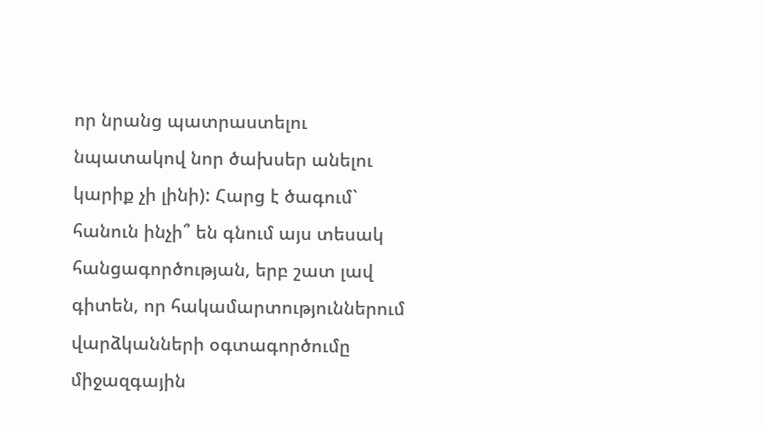որ նրանց պատրաստելու նպատակով նոր ծախսեր անելու կարիք չի լինի): Հարց է ծագում` հանուն ինչի՞ են գնում այս տեսակ հանցագործության, երբ շատ լավ գիտեն, որ հակամարտություններում վարձկանների օգտագործումը միջազգային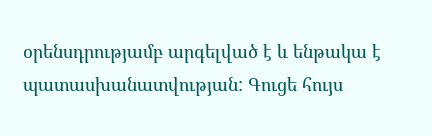օրենսդրությամբ արգելված է և ենթակա է պատասխանատվության: Գուցե հույս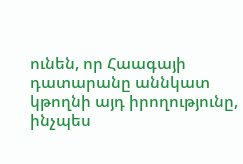ունեն, որ Հաագայի դատարանը աննկատ կթողնի այդ իրողությունը, ինչպես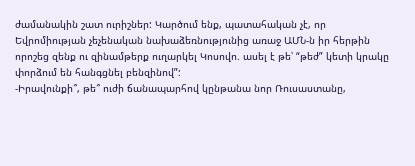ժամանակին շատ ուրիշներ: Կարծում ենք, պատահական չէ, որ Եվրոմիության չեչենական նախաձեռնությունից առաջ ԱՄՆ-ն իր հերթին որոշեց զենք ու զինամթերք ուղարկել Կոսովո. ասել է թե՝ “թեժ” կետի կրակը փորձում են հանգցնել բենզինով”:
-Իրավունքի՞, թե՞ ուժի ճանապարհով կընթանա նոր Ռուսաստանը,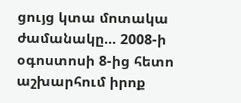ցույց կտա մոտակա ժամանակը… 2008-ի օգոստոսի 8-ից հետո աշխարհում իրոք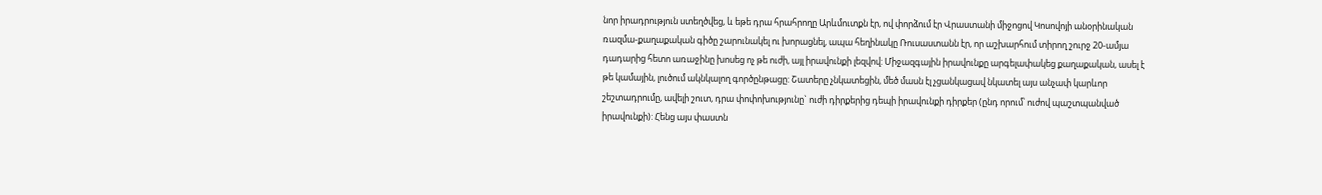նոր իրադրություն ստեղծվեց, և եթե դրա հրահրողը Արևմուտքն էր, ով փորձում էր Վրաստանի միջոցով Կոսովոյի անօրինական ռազմա-քաղաքական գիծը շարունակել ու խորացնել, ապա հեղինակը Ռուսաստանն էր, որ աշխարհում տիրող շուրջ 20-ամյա դադարից հետո առաջինը խոսեց ոչ թե ուժի, այլ իրավունքի լեզվով: Միջազգային իրավունքը արգելափակեց քաղաքական, ասել է թե կամային, լուծում ակնկալող գործընթացը: Շատերը չնկատեցին, մեծ մասն էլ չցանկացավ նկատել այս անչափ կարևոր շեշտադրումը, ավելի շուտ, դրա փոփոխությունը` ուժի դիրքերից դեպի իրավունքի դիրքեր (ընդ որում՝ ուժով պաշտպանված իրավունքի): Հենց այս փաստն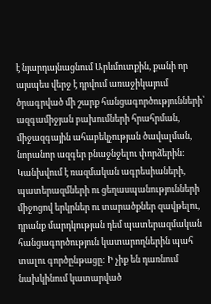է նյարդայնացնում Արևմուտքին, քանի որ այսպես վերջ է դրվում առաջիկայում ծրագրված մի շարք հանցագործությունների՝ ազգամիջյան բախումների հրահրման, միջազգային ահաբեկչության ծավալման, նորանոր ազգեր բնաջնջելու փորձերին: Կանխվում է ռազմական ագրեսիաների, պատերազմների ու ցեղասպանությունների միջոցով երկրներ ու տարածքներ զավթելու, դրանք մարդկության դեմ պատերազմական հանցագործություն կատարողներին պահ տալու գործընթացը: Ի չիք են դառնում նախկինում կատարված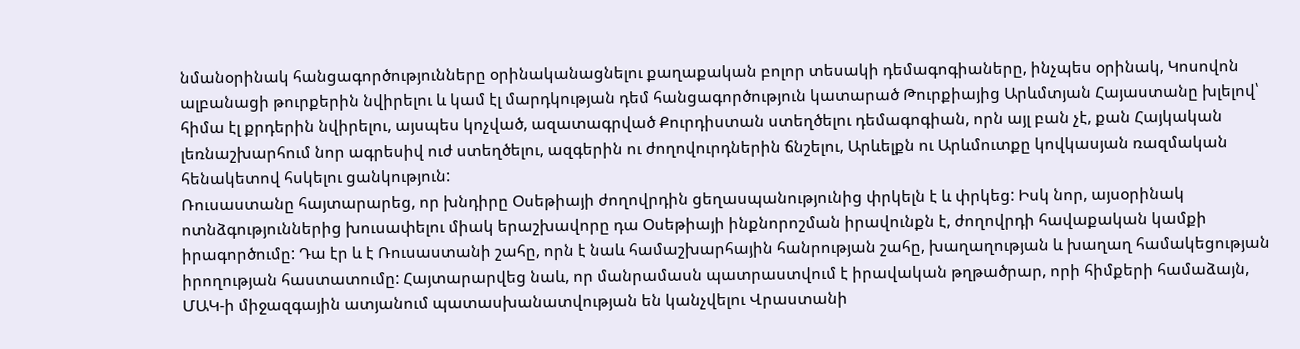նմանօրինակ հանցագործությունները օրինականացնելու քաղաքական բոլոր տեսակի դեմագոգիաները, ինչպես օրինակ, Կոսովոն ալբանացի թուրքերին նվիրելու և կամ էլ մարդկության դեմ հանցագործություն կատարած Թուրքիայից Արևմտյան Հայաստանը խլելով՝ հիմա էլ քրդերին նվիրելու, այսպես կոչված, ազատագրված Քուրդիստան ստեղծելու դեմագոգիան, որն այլ բան չէ, քան Հայկական լեռնաշխարհում նոր ագրեսիվ ուժ ստեղծելու, ազգերին ու ժողովուրդներին ճնշելու, Արևելքն ու Արևմուտքը կովկասյան ռազմական հենակետով հսկելու ցանկություն:
Ռուսաստանը հայտարարեց, որ խնդիրը Օսեթիայի ժողովրդին ցեղասպանությունից փրկելն է և փրկեց: Իսկ նոր, այսօրինակ ոտնձգություններից խուսափելու միակ երաշխավորը դա Օսեթիայի ինքնորոշման իրավունքն է, ժողովրդի հավաքական կամքի իրագործումը: Դա էր և է Ռուսաստանի շահը, որն է նաև համաշխարհային հանրության շահը, խաղաղության և խաղաղ համակեցության իրողության հաստատումը: Հայտարարվեց նաև, որ մանրամասն պատրաստվում է իրավական թղթածրար, որի հիմքերի համաձայն, ՄԱԿ-ի միջազգային ատյանում պատասխանատվության են կանչվելու Վրաստանի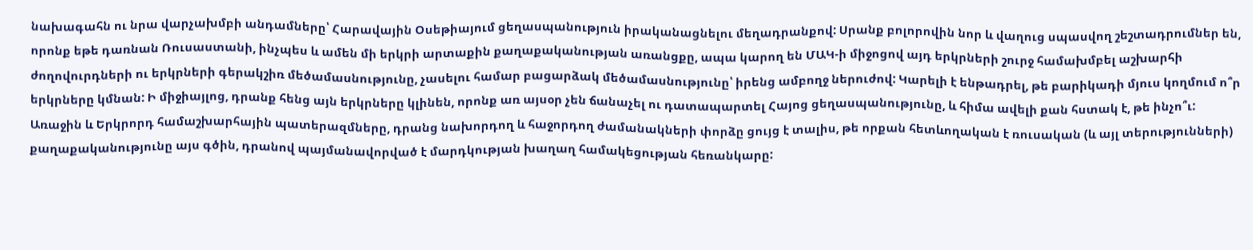նախագահն ու նրա վարչախմբի անդամները՝ Հարավային Օսեթիայում ցեղասպանություն իրականացնելու մեղադրանքով: Սրանք բոլորովին նոր և վաղուց սպասվող շեշտադրումներ են, որոնք եթե դառնան Ռուսաստանի, ինչպես և ամեն մի երկրի արտաքին քաղաքականության առանցքը, ապա կարող են ՄԱԿ-ի միջոցով այդ երկրների շուրջ համախմբել աշխարհի ժողովուրդների ու երկրների գերակշիռ մեծամասնությունը, չասելու համար բացարձակ մեծամասնությունը՝ իրենց ամբողջ ներուժով: Կարելի է ենթադրել, թե բարիկադի մյուս կողմում ո՞ր երկրները կմնան: Ի միջիայլոց, դրանք հենց այն երկրները կլինեն, որոնք առ այսօր չեն ճանաչել ու դատապարտել Հայոց ցեղասպանությունը, և հիմա ավելի քան հստակ է, թե ինչո՞ւ:
Առաջին և Երկրորդ համաշխարհային պատերազմները, դրանց նախորդող և հաջորդող ժամանակների փորձը ցույց է տալիս, թե որքան հետևողական է ռուսական (և այլ տերությունների) քաղաքականությունը այս գծին, դրանով պայմանավորված է մարդկության խաղաղ համակեցության հեռանկարը: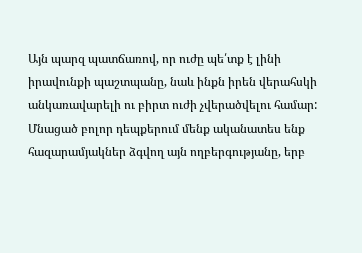Այն պարզ պատճառով, որ ուժը պե՛տք է լինի իրավունքի պաշտպանը, նաև ինքն իրեն վերահսկի անկառավարելի ու բիրտ ուժի չվերածվելու համար: Մնացած բոլոր դեպքերում մենք ականատես ենք հազարամյակներ ձգվող այն ողբերգությանը, երբ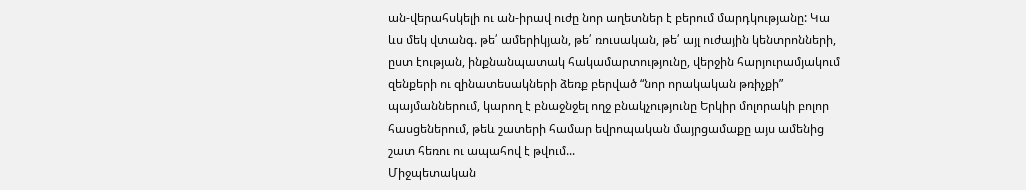ան-վերահսկելի ու ան-իրավ ուժը նոր աղետներ է բերում մարդկությանը: Կա ևս մեկ վտանգ. թե՛ ամերիկյան, թե՛ ռուսական, թե՛ այլ ուժային կենտրոնների, ըստ էության, ինքնանպատակ հակամարտությունը, վերջին հարյուրամյակում զենքերի ու զինատեսակների ձեռք բերված “նոր որակական թռիչքի” պայմաններում, կարող է բնաջնջել ողջ բնակչությունը Երկիր մոլորակի բոլոր հասցեներում, թեև շատերի համար եվրոպական մայրցամաքը այս ամենից շատ հեռու ու ապահով է թվում...
Միջպետական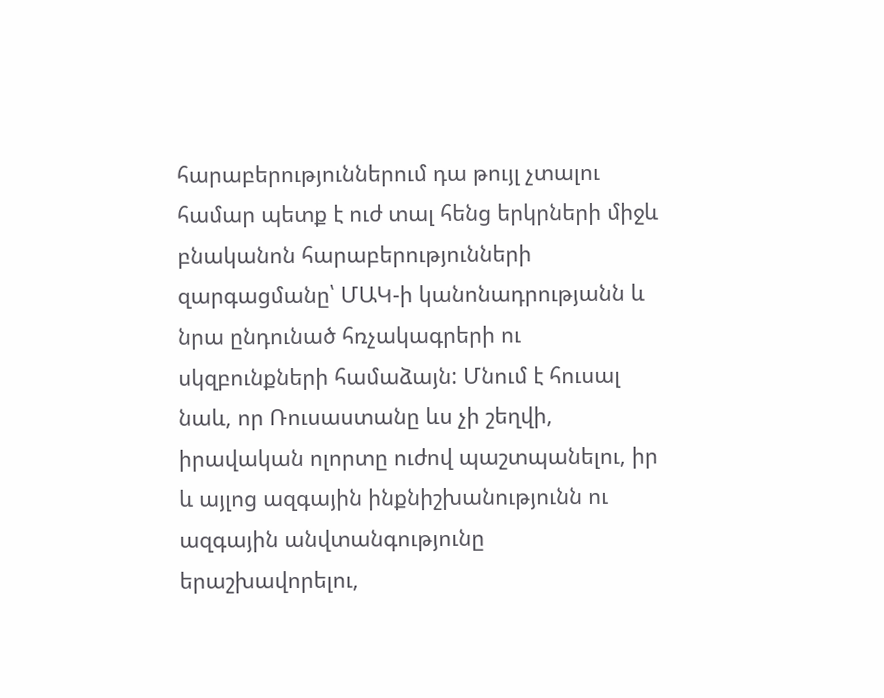հարաբերություններում դա թույլ չտալու համար պետք է ուժ տալ հենց երկրների միջև բնականոն հարաբերությունների զարգացմանը՝ ՄԱԿ-ի կանոնադրությանն և նրա ընդունած հռչակագրերի ու սկզբունքների համաձայն: Մնում է հուսալ նաև, որ Ռուսաստանը ևս չի շեղվի, իրավական ոլորտը ուժով պաշտպանելու, իր և այլոց ազգային ինքնիշխանությունն ու ազգային անվտանգությունը երաշխավորելու,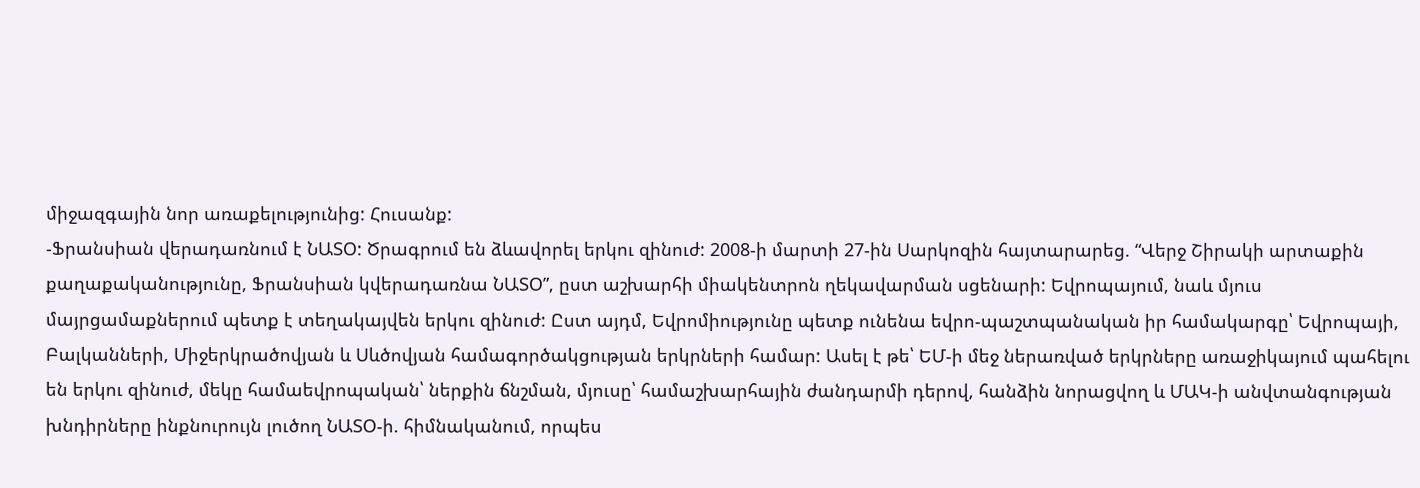միջազգային նոր առաքելությունից: Հուսանք:
-Ֆրանսիան վերադառնում է ՆԱՏՕ: Ծրագրում են ձևավորել երկու զինուժ: 2008-ի մարտի 27-ին Սարկոզին հայտարարեց. “Վերջ Շիրակի արտաքին քաղաքականությունը, Ֆրանսիան կվերադառնա ՆԱՏՕ”, ըստ աշխարհի միակենտրոն ղեկավարման սցենարի: Եվրոպայում, նաև մյուս մայրցամաքներում պետք է տեղակայվեն երկու զինուժ: Ըստ այդմ, Եվրոմիությունը պետք ունենա եվրո-պաշտպանական իր համակարգը՝ Եվրոպայի, Բալկանների, Միջերկրածովյան և Սևծովյան համագործակցության երկրների համար: Ասել է թե՝ ԵՄ-ի մեջ ներառված երկրները առաջիկայում պահելու են երկու զինուժ, մեկը համաեվրոպական՝ ներքին ճնշման, մյուսը՝ համաշխարհային ժանդարմի դերով, հանձին նորացվող և ՄԱԿ-ի անվտանգության խնդիրները ինքնուրույն լուծող ՆԱՏՕ-ի. հիմնականում, որպես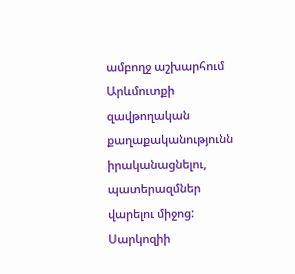ամբողջ աշխարհում Արևմուտքի զավթողական քաղաքականությունն իրականացնելու, պատերազմներ վարելու միջոց: Սարկոզիի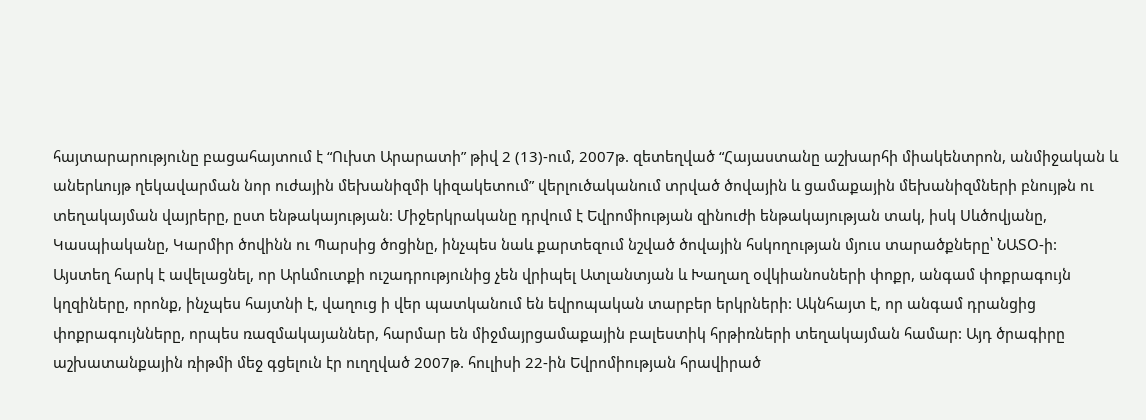հայտարարությունը բացահայտում է “Ուխտ Արարատի” թիվ 2 (13)-ում, 2007թ. զետեղված “Հայաստանը աշխարհի միակենտրոն, անմիջական և աներևույթ ղեկավարման նոր ուժային մեխանիզմի կիզակետում” վերլուծականում տրված ծովային և ցամաքային մեխանիզմների բնույթն ու տեղակայման վայրերը, ըստ ենթակայության: Միջերկրականը դրվում է Եվրոմիության զինուժի ենթակայության տակ, իսկ Սևծովյանը, Կասպիականը, Կարմիր ծովինն ու Պարսից ծոցինը, ինչպես նաև քարտեզում նշված ծովային հսկողության մյուս տարածքները՝ ՆԱՏՕ-ի:
Այստեղ հարկ է ավելացնել, որ Արևմուտքի ուշադրությունից չեն վրիպել Ատլանտյան և Խաղաղ օվկիանոսների փոքր, անգամ փոքրագույն կղզիները, որոնք, ինչպես հայտնի է, վաղուց ի վեր պատկանում են եվրոպական տարբեր երկրների: Ակնհայտ է, որ անգամ դրանցից փոքրագույնները, որպես ռազմակայաններ, հարմար են միջմայրցամաքային բալեստիկ հրթիռների տեղակայման համար: Այդ ծրագիրը աշխատանքային ռիթմի մեջ գցելուն էր ուղղված 2007թ. հուլիսի 22-ին Եվրոմիության հրավիրած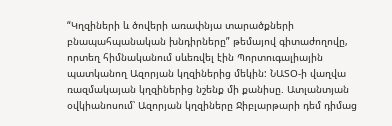“Կղզիների և ծովերի առափնյա տարածքների բնապահպանական խնդիրները” թեմայով գիտաժողովը, որտեղ հիմնականում սևեռվել էին Պորտուգալիային պատկանող Ազորյան կղզիներից մեկին: ՆԱՏՕ-ի վաղվա ռազմակայան կղզիներից նշենք մի քանիսը. Ատլանտյան օվկիանոսում՝ Ազորյան կղզիները Ջիբլարթարի դեմ դիմաց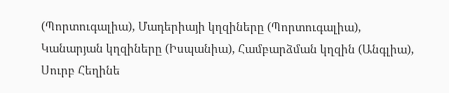(Պորտուգալիա), Մադերիայի կղզիները (Պորտուգալիա), Կանարյան կղզիները (Իսպանիա), Համբարձման կղզին (Անգլիա), Սուրբ Հեղինե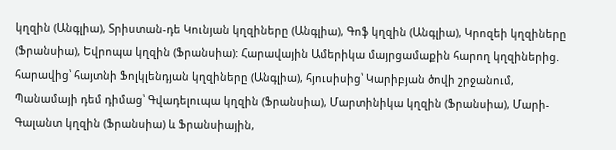կղզին (Անգլիա), Տրիստան-դե Կունյան կղզիները (Անգլիա), Գոֆ կղզին (Անգլիա), Կրոզեի կղզիները (Ֆրանսիա), Եվրոպա կղզին (Ֆրանսիա): Հարավային Ամերիկա մայրցամաքին հարող կղզիներից. հարավից՝ հայտնի Ֆոլկլենդյան կղզիները (Անգլիա), հյուսիսից՝ Կարիբյան ծովի շրջանում, Պանամայի դեմ դիմաց՝ Գվադելուպա կղզին (Ֆրանսիա), Մարտինիկա կղզին (Ֆրանսիա), Մարի-Գալանտ կղզին (Ֆրանսիա) և Ֆրանսիային,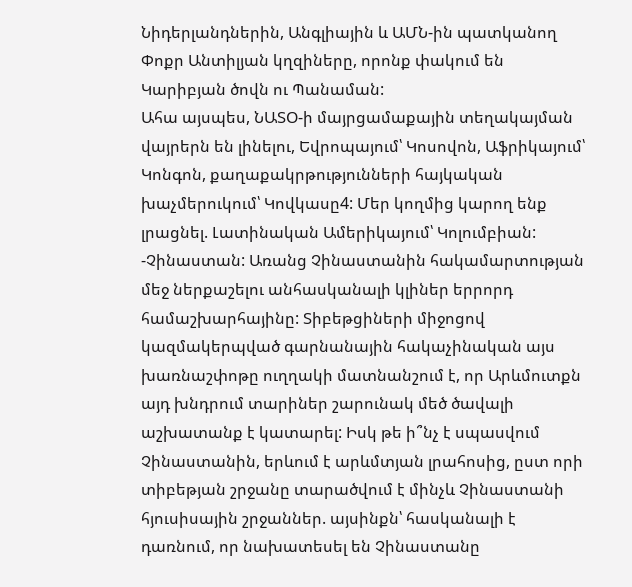Նիդերլանդներին, Անգլիային և ԱՄՆ-ին պատկանող Փոքր Անտիլյան կղզիները, որոնք փակում են Կարիբյան ծովն ու Պանաման:
Ահա այսպես, ՆԱՏՕ-ի մայրցամաքային տեղակայման վայրերն են լինելու, Եվրոպայում՝ Կոսովոն, Աֆրիկայում՝ Կոնգոն, քաղաքակրթությունների հայկական խաչմերուկում՝ Կովկասը4: Մեր կողմից կարող ենք լրացնել. Լատինական Ամերիկայում՝ Կոլումբիան:
-Չինաստան: Առանց Չինաստանին հակամարտության մեջ ներքաշելու անհասկանալի կլիներ երրորդ համաշխարհայինը: Տիբեթցիների միջոցով կազմակերպված գարնանային հակաչինական այս խառնաշփոթը ուղղակի մատնանշում է, որ Արևմուտքն այդ խնդրում տարիներ շարունակ մեծ ծավալի աշխատանք է կատարել: Իսկ թե ի՞նչ է սպասվում Չինաստանին, երևում է արևմտյան լրահոսից, ըստ որի տիբեթյան շրջանը տարածվում է մինչև Չինաստանի հյուսիսային շրջաններ. այսինքն՝ հասկանալի է դառնում, որ նախատեսել են Չինաստանը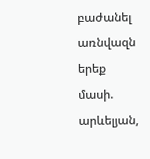բաժանել առնվազն երեք մասի. արևելյան,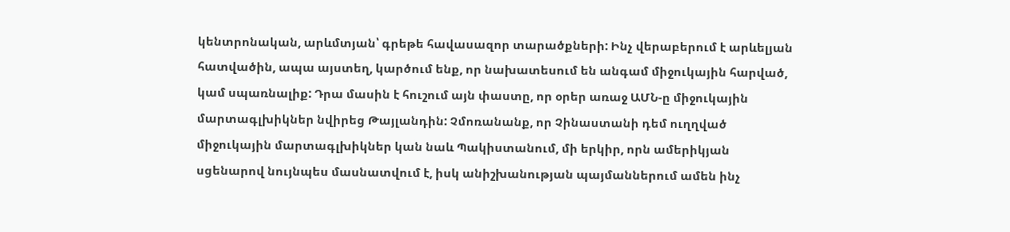կենտրոնական, արևմտյան՝ գրեթե հավասազոր տարածքների: Ինչ վերաբերում է արևելյան հատվածին, ապա այստեղ, կարծում ենք, որ նախատեսում են անգամ միջուկային հարված, կամ սպառնալիք: Դրա մասին է հուշում այն փաստը, որ օրեր առաջ ԱՄՆ-ը միջուկային մարտագլխիկներ նվիրեց Թայլանդին: Չմոռանանք, որ Չինաստանի դեմ ուղղված միջուկային մարտագլխիկներ կան նաև Պակիստանում, մի երկիր, որն ամերիկյան սցենարով նույնպես մասնատվում է, իսկ անիշխանության պայմաններում ամեն ինչ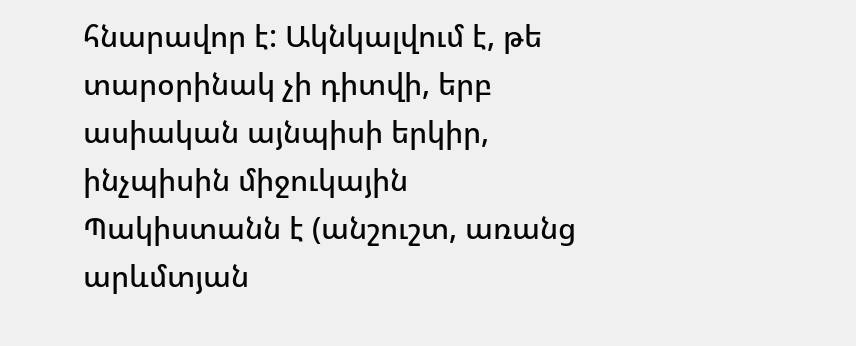հնարավոր է: Ակնկալվում է, թե տարօրինակ չի դիտվի, երբ ասիական այնպիսի երկիր, ինչպիսին միջուկային Պակիստանն է (անշուշտ, առանց արևմտյան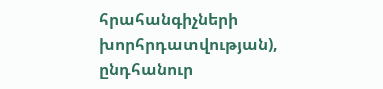հրահանգիչների խորհրդատվության), ընդհանուր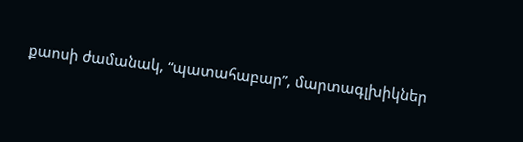քաոսի ժամանակ, “պատահաբար”, մարտագլխիկներ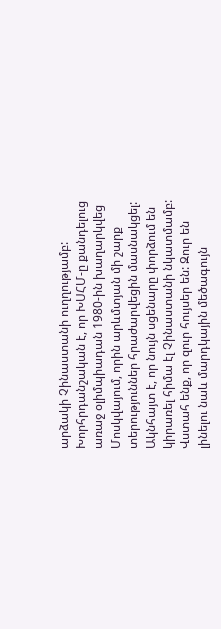արձակի Չինաստանի ուղղությամբ:
Խորհրդանշական է, որ ԽՍՀՄ-ը քանդելուց առաջ օլիմպիադան 1980-ին խաղարկվեց Մոսկվայում, որին արևմտյան մի շարք տերություններ հրաժարվեցին մասնակցել: Ակնհայտ է, որ նույն սցենարը փորձում են կիրառել հիմա էլ Չինաստանի նկատմամբ: Վստահ ենք, որ զուր հույսեր են: Զուր են լինելու նաև մարդկային մեծագույն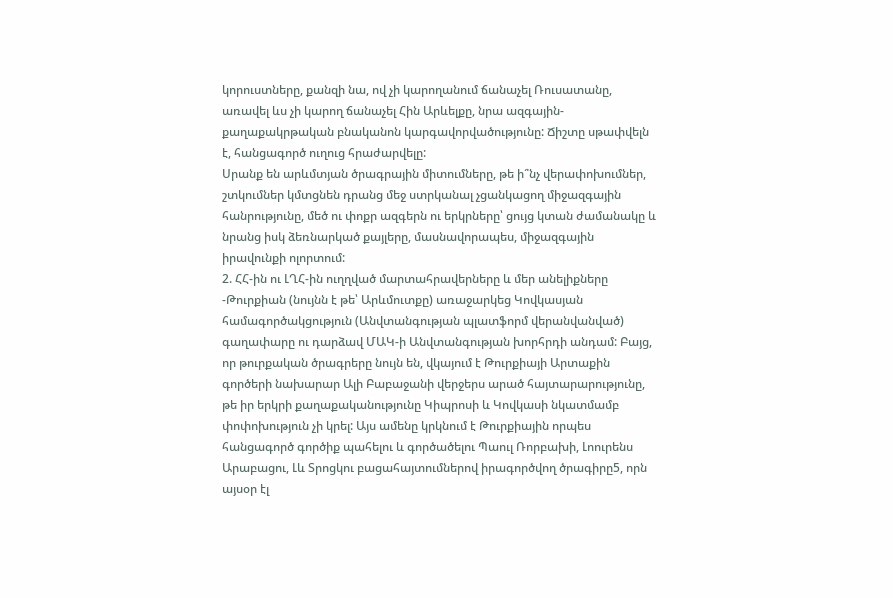կորուստները, քանզի նա, ով չի կարողանում ճանաչել Ռուսատանը, առավել ևս չի կարող ճանաչել Հին Արևելքը, նրա ազգային-քաղաքակրթական բնականոն կարգավորվածությունը: Ճիշտը սթափվելն է, հանցագործ ուղուց հրաժարվելը:
Սրանք են արևմտյան ծրագրային միտումները, թե ի՞նչ վերափոխումներ, շտկումներ կմտցնեն դրանց մեջ ստրկանալ չցանկացող միջազգային հանրությունը, մեծ ու փոքր ազգերն ու երկրները՝ ցույց կտան ժամանակը և նրանց իսկ ձեռնարկած քայլերը, մասնավորապես, միջազգային իրավունքի ոլորտում:
2. ՀՀ-ին ու ԼՂՀ-ին ուղղված մարտահրավերները և մեր անելիքները
-Թուրքիան (նույնն է թե՝ Արևմուտքը) առաջարկեց Կովկասյան համագործակցություն (Անվտանգության պլատֆորմ վերանվանված) գաղափարը ու դարձավ ՄԱԿ-ի Անվտանգության խորհրդի անդամ: Բայց, որ թուրքական ծրագրերը նույն են, վկայում է Թուրքիայի Արտաքին գործերի նախարար Ալի Բաբաջանի վերջերս արած հայտարարությունը, թե իր երկրի քաղաքականությունը Կիպրոսի և Կովկասի նկատմամբ փոփոխություն չի կրել: Այս ամենը կրկնում է Թուրքիային որպես հանցագործ գործիք պահելու և գործածելու Պաուլ Ռորբախի, Լոուրենս Արաբացու, Լև Տրոցկու բացահայտումներով իրագործվող ծրագիրը5, որն այսօր էլ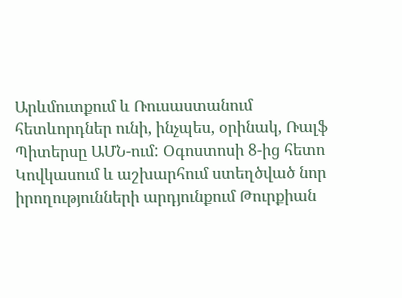Արևմուտքում և Ռուսաստանում հետևորդներ ունի, ինչպես, օրինակ, Ռալֆ Պիտերսը ԱՄՆ-ում: Օգոստոսի 8-ից հետո Կովկասում և աշխարհում ստեղծված նոր իրողությունների արդյունքում Թուրքիան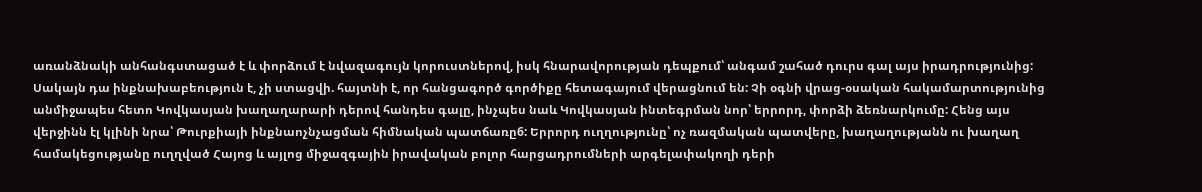առանձնակի անհանգստացած է և փորձում է նվազագույն կորուստներով, իսկ հնարավորության դեպքում՝ անգամ շահած դուրս գալ այս իրադրությունից: Սակայն դա ինքնախաբեություն է, չի ստացվի. հայտնի է, որ հանցագործ գործիքը հետագայում վերացնում են: Չի օգնի վրաց-օսական հակամարտությունից անմիջապես հետո Կովկասյան խաղաղարարի դերով հանդես գալը, ինչպես նաև Կովկասյան ինտեգրման նոր՝ երրորդ, փորձի ձեռնարկումը: Հենց այս վերջինն էլ կլինի նրա՝ Թուրքիայի ինքնաոչնչացման հիմնական պատճառը6: Երրորդ ուղղությունը՝ ոչ ռազմական պատվերը, խաղաղությանն ու խաղաղ համակեցությանը ուղղված Հայոց և այլոց միջազգային իրավական բոլոր հարցադրումների արգելափակողի դերի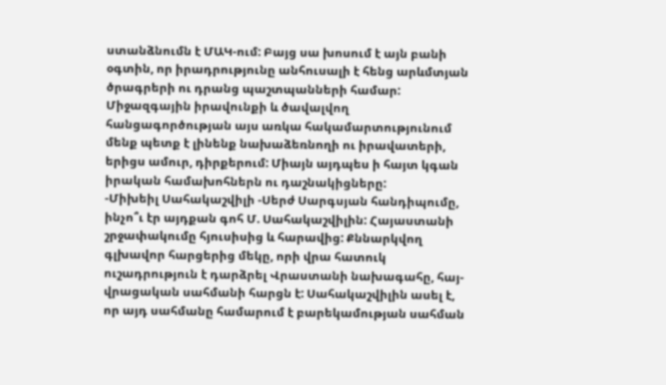ստանձնումն է ՄԱԿ-ում: Բայց սա խոսում է այն բանի օգտին, որ իրադրությունը անհուսալի է հենց արևմտյան ծրագրերի ու դրանց պաշտպանների համար: Միջազգային իրավունքի և ծավալվող հանցագործության այս առկա հակամարտությունում մենք պետք է լինենք նախաձեռնողի ու իրավատերի, երիցս ամուր, դիրքերում: Միայն այդպես ի հայտ կգան իրական համախոհներն ու դաշնակիցները:
-Միխեիլ Սահակաշվիլի -Սերժ Սարգսյան հանդիպումը, ինչո՞ւ էր այդքան գոհ Մ. Սահակաշվիլին: Հայաստանի շրջափակումը հյուսիսից և հարավից: Քննարկվող գլխավոր հարցերից մեկը, որի վրա հատուկ ուշադրություն է դարձրել Վրաստանի նախագահը, հայ-վրացական սահմանի հարցն է: Սահակաշվիլին ասել է, որ այդ սահմանը համարում է բարեկամության սահման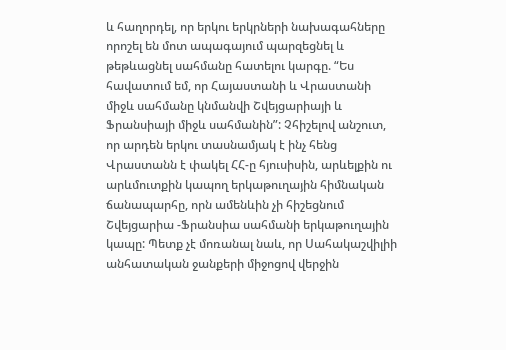և հաղորդել, որ երկու երկրների նախագահները որոշել են մոտ ապագայում պարզեցնել և թեթևացնել սահմանը հատելու կարգը. “Ես հավատում եմ, որ Հայաստանի և Վրաստանի միջև սահմանը կնմանվի Շվեյցարիայի և Ֆրանսիայի միջև սահմանին”: Չհիշելով անշուտ, որ արդեն երկու տասնամյակ է ինչ հենց Վրաստանն է փակել ՀՀ-ը հյուսիսին, արևելքին ու արևմուտքին կապող երկաթուղային հիմնական ճանապարհը, որն ամենևին չի հիշեցնում Շվեյցարիա -Ֆրանսիա սահմանի երկաթուղային կապը: Պետք չէ մոռանալ նաև, որ Սահակաշվիլիի անհատական ջանքերի միջոցով վերջին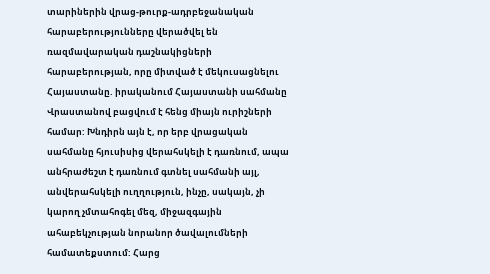տարիներին վրաց-թուրք-ադրբեջանական հարաբերությունները վերածվել են ռազմավարական դաշնակիցների հարաբերության, որը միտված է մեկուսացնելու Հայաստանը. իրականում Հայաստանի սահմանը Վրաստանով բացվում է հենց միայն ուրիշների համար: Խնդիրն այն է, որ երբ վրացական սահմանը հյուսիսից վերահսկելի է դառնում, ապա անհրաժեշտ է դառնում գտնել սահմանի այլ, անվերահսկելի ուղղություն, ինչը, սակայն, չի կարող չմտահոգել մեզ, միջազգային ահաբեկչության նորանոր ծավալումների համատեքստում: Հարց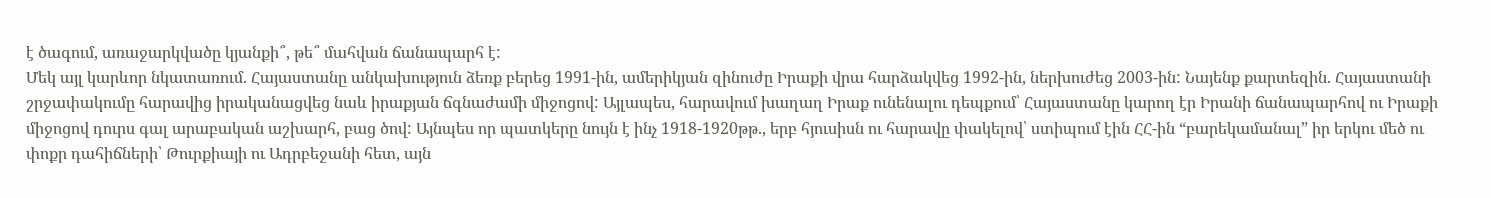է ծագում, առաջարկվածը կյանքի՞, թե՞ մահվան ճանապարհ է:
Մեկ այլ կարևոր նկատառում. Հայաստանը անկախություն ձեռք բերեց 1991-ին, ամերիկյան զինուժը Իրաքի վրա հարձակվեց 1992-ին, ներխուժեց 2003-ին: Նայենք քարտեզին. Հայաստանի շրջափակումը հարավից իրականացվեց նաև իրաքյան ճգնաժամի միջոցով: Այլապես, հարավում խաղաղ Իրաք ունենալու դեպքում՝ Հայաստանը կարող էր Իրանի ճանապարհով ու Իրաքի միջոցով դուրս գալ արաբական աշխարհ, բաց ծով: Այնպես որ պատկերը նույն է ինչ 1918-1920թթ., երբ հյուսիսն ու հարավը փակելով՝ ստիպում էին ՀՀ-ին “բարեկամանալ” իր երկու մեծ ու փոքր դահիճների՝ Թուրքիայի ու Ադրբեջանի հետ, այն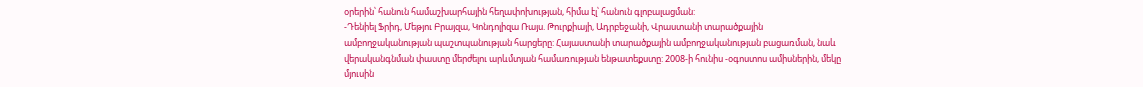օրերին՝ հանուն համաշխարհային հեղափոխության, հիմա էլ՝ հանուն գլոբալացման:
-Դենիել Ֆրիդ, Մեթյու Բրայզա, Կոնդոլիզա Ռայս. Թուրքիայի, Ադրբեջանի, Վրաստանի տարածքային ամբողջականության պաշտպանության հարցերը: Հայաստանի տարածքային ամբողջականության բացառման, նաև վերականգնման փաստը մերժելու արևմտյան համառության ենթատեքստը: 2008-ի հունիս -օգոստոս ամիսներին, մեկը մյուսին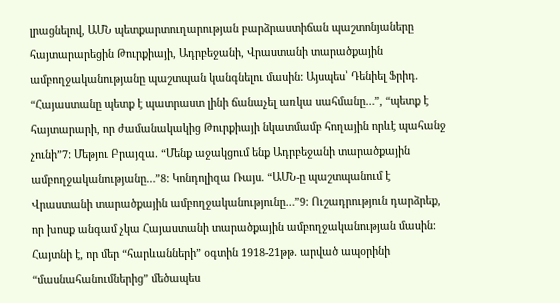լրացնելով, ԱՄՆ պետքարտուղարության բարձրաստիճան պաշտոնյաները հայտարարեցին Թուրքիայի, Ադրբեջանի, Վրաստանի տարածքային ամբողջականությանը պաշտպան կանգնելու մասին: Այսպես՝ Դենիել Ֆրիդ. “Հայաստանը պետք է պատրաստ լինի ճանաչել առկա սահմանը…”, “պետք է հայտարարի, որ ժամանակակից Թուրքիայի նկատմամբ հողային որևէ պահանջ չունի”7: Մեթյու Բրայզա. “Մենք աջակցում ենք Ադրբեջանի տարածքային ամբողջականությանը…”8: Կոնդոլիզա Ռայս. “ԱՄՆ-ը պաշտպանում է Վրաստանի տարածքային ամբողջականությունը…”9: Ուշադրություն դարձրեք, որ խոսք անգամ չկա Հայաստանի տարածքային ամբողջականության մասին: Հայտնի է, որ մեր “հարևանների” օգտին 1918-21թթ. արված ապօրինի “մասնահանումներից” մեծապես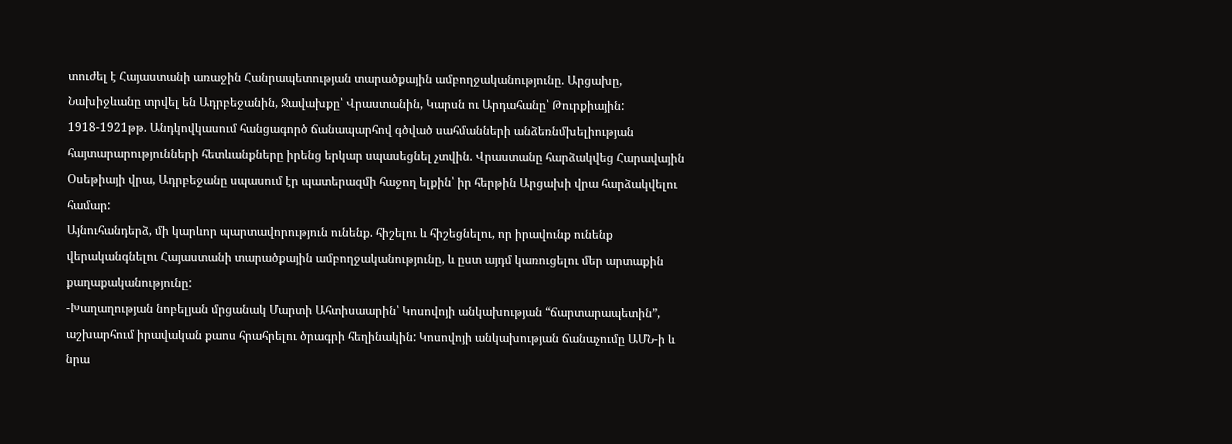տուժել է Հայաստանի առաջին Հանրապետության տարածքային ամբողջականությունը. Արցախը, Նախիջևանը տրվել են Ադրբեջանին, Ջավախքը՝ Վրաստանին, Կարսն ու Արդահանը՝ Թուրքիային: 1918-1921թթ. Անդկովկասում հանցագործ ճանապարհով գծված սահմանների անձեռնմխելիության հայտարարությունների հետևանքները իրենց երկար սպասեցնել չտվին. Վրաստանը հարձակվեց Հարավային Օսեթիայի վրա, Ադրբեջանը սպասում էր պատերազմի հաջող ելքին՝ իր հերթին Արցախի վրա հարձակվելու համար:
Այնուհանդերձ, մի կարևոր պարտավորություն ունենք. հիշելու և հիշեցնելու, որ իրավունք ունենք վերականգնելու Հայաստանի տարածքային ամբողջականությունը, և ըստ այդմ կառուցելու մեր արտաքին քաղաքականությունը:
-Խաղաղության նոբելյան մրցանակ Մարտի Ահտիսաարին՝ Կոսովոյի անկախության “ճարտարապետին”, աշխարհում իրավական քաոս հրահրելու ծրագրի հեղինակին: Կոսովոյի անկախության ճանաչումը ԱՄՆ-ի և նրա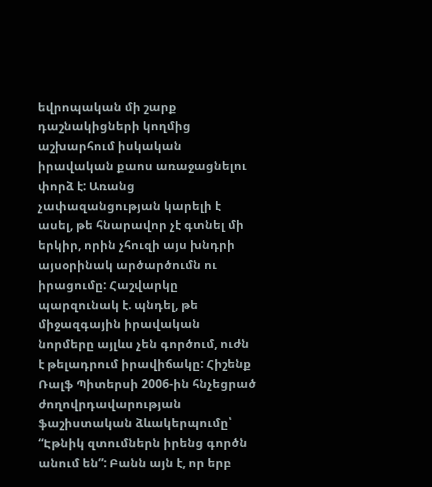եվրոպական մի շարք դաշնակիցների կողմից աշխարհում իսկական իրավական քաոս առաջացնելու փորձ է: Առանց չափազանցության կարելի է ասել, թե հնարավոր չէ գտնել մի երկիր, որին չհուզի այս խնդրի այսօրինակ արծարծումն ու իրացումը: Հաշվարկը պարզունակ է. պնդել, թե միջազգային իրավական նորմերը այլևս չեն գործում, ուժն է թելադրում իրավիճակը: Հիշենք Ռալֆ Պիտերսի 2006-ին հնչեցրած ժողովրդավարության ֆաշիստական ձևակերպումը՝ “Էթնիկ զտումներն իրենց գործն անում են”: Բանն այն է, որ երբ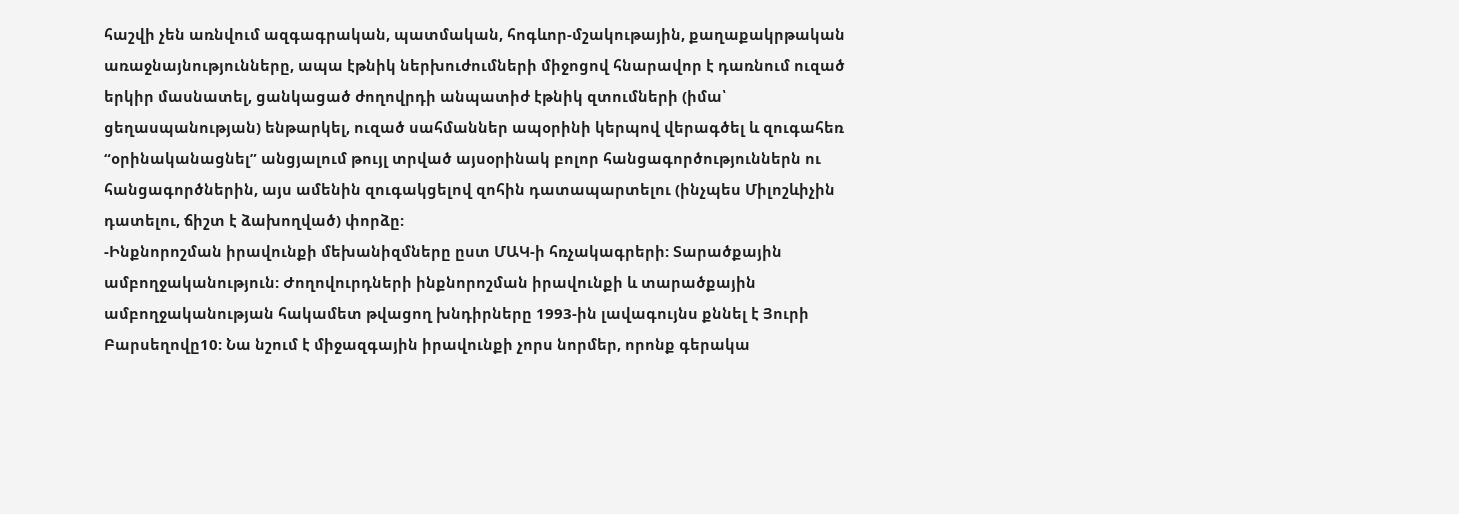հաշվի չեն առնվում ազգագրական, պատմական, հոգևոր-մշակութային, քաղաքակրթական առաջնայնությունները, ապա էթնիկ ներխուժումների միջոցով հնարավոր է դառնում ուզած երկիր մասնատել, ցանկացած ժողովրդի անպատիժ էթնիկ զտումների (իմա՝ ցեղասպանության) ենթարկել, ուզած սահմաններ ապօրինի կերպով վերագծել և զուգահեռ “օրինականացնել” անցյալում թույլ տրված այսօրինակ բոլոր հանցագործություններն ու հանցագործներին, այս ամենին զուգակցելով զոհին դատապարտելու (ինչպես Միլոշևիչին դատելու, ճիշտ է ձախողված) փորձը:
-Ինքնորոշման իրավունքի մեխանիզմները ըստ ՄԱԿ-ի հռչակագրերի: Տարածքային ամբողջականություն: Ժողովուրդների ինքնորոշման իրավունքի և տարածքային ամբողջականության հակամետ թվացող խնդիրները 1993-ին լավագույնս քննել է Յուրի Բարսեղովը10: Նա նշում է միջազգային իրավունքի չորս նորմեր, որոնք գերակա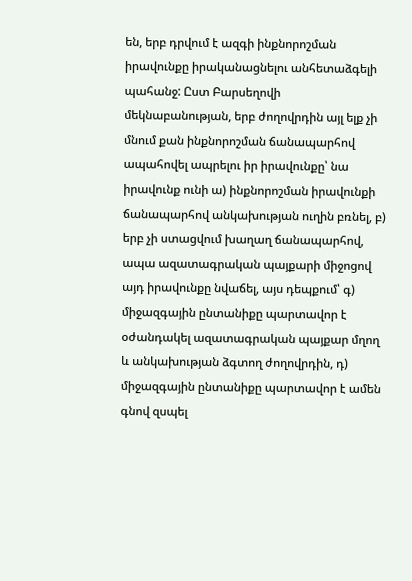են, երբ դրվում է ազգի ինքնորոշման իրավունքը իրականացնելու անհետաձգելի պահանջ: Ըստ Բարսեղովի մեկնաբանության, երբ ժողովրդին այլ ելք չի մնում քան ինքնորոշման ճանապարհով ապահովել ապրելու իր իրավունքը՝ նա իրավունք ունի ա) ինքնորոշման իրավունքի ճանապարհով անկախության ուղին բռնել, բ) երբ չի ստացվում խաղաղ ճանապարհով, ապա ազատագրական պայքարի միջոցով այդ իրավունքը նվաճել, այս դեպքում՝ գ) միջազգային ընտանիքը պարտավոր է օժանդակել ազատագրական պայքար մղող և անկախության ձգտող ժողովրդին, դ) միջազգային ընտանիքը պարտավոր է ամեն գնով զսպել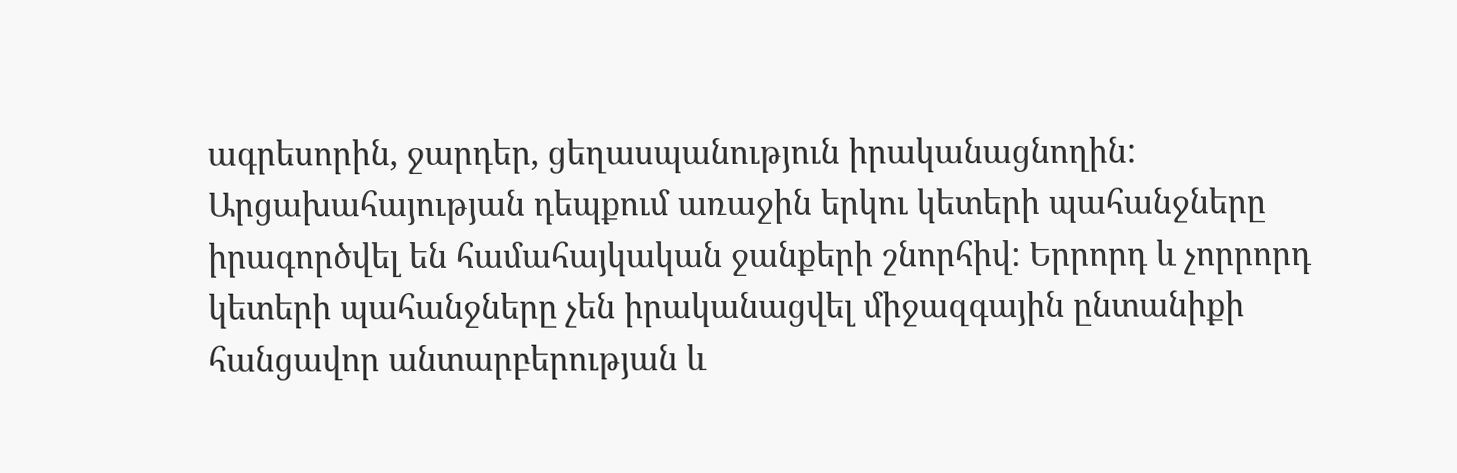ագրեսորին, ջարդեր, ցեղասպանություն իրականացնողին:
Արցախահայության դեպքում առաջին երկու կետերի պահանջները իրագործվել են համահայկական ջանքերի շնորհիվ: Երրորդ և չորրորդ կետերի պահանջները չեն իրականացվել միջազգային ընտանիքի հանցավոր անտարբերության և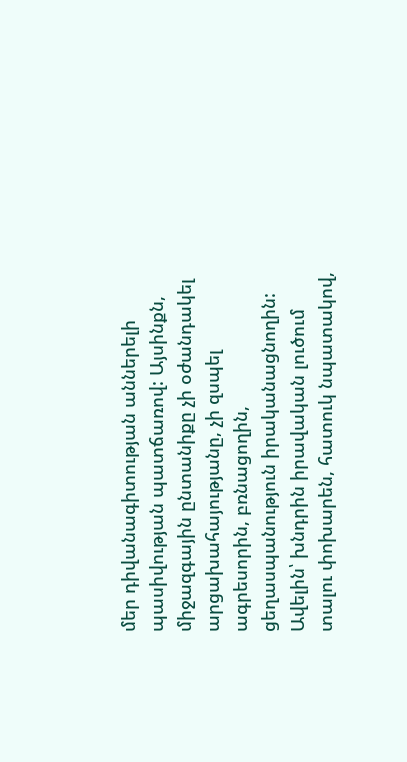մեր դիվանագիտության աններելի պասիվության պատճառով: Այսինքն, միջազգային ընտանիքը չի օժանդակել արցախահայությանը, չի զսպել ագրեսորին, բռնացողին, ցեղասպանություն իրականացնողին: Ավելին՝ խնդրին իրավական լուծում տալու փոխարեն, հատուկ նպատակով,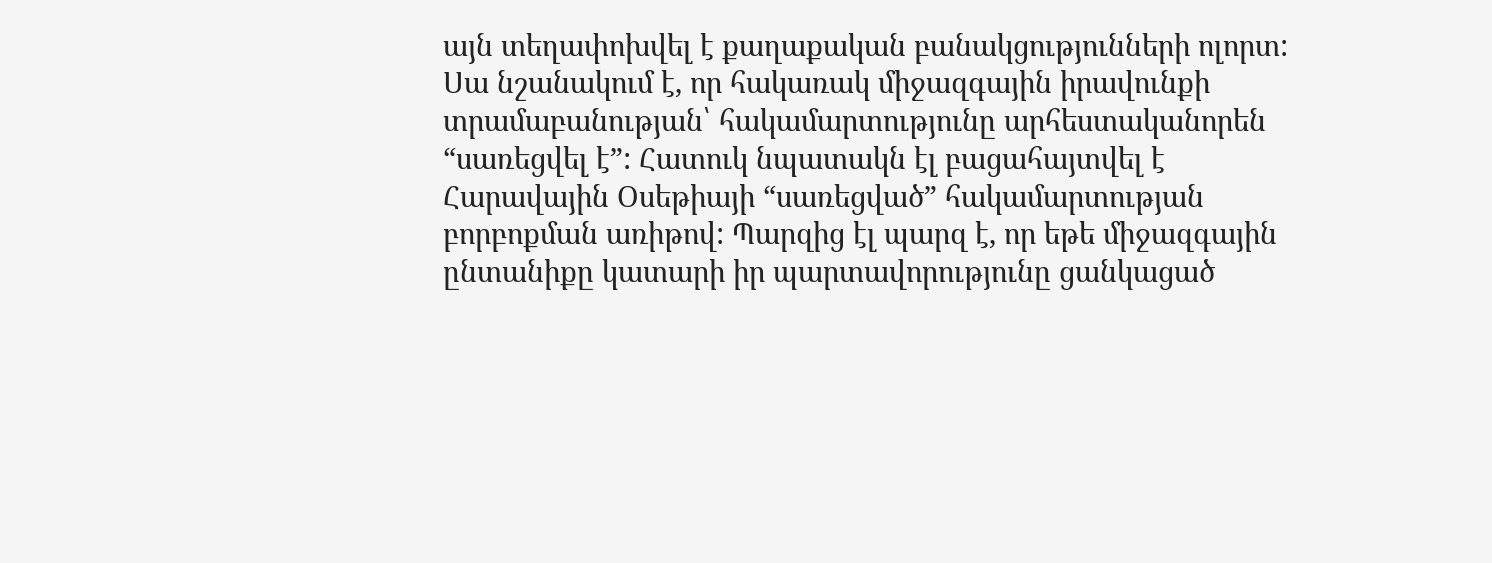այն տեղափոխվել է քաղաքական բանակցությունների ոլորտ: Սա նշանակում է, որ հակառակ միջազգային իրավունքի տրամաբանության՝ հակամարտությունը արհեստականորեն “սառեցվել է”: Հատուկ նպատակն էլ բացահայտվել է Հարավային Օսեթիայի “սառեցված” հակամարտության բորբոքման առիթով: Պարզից էլ պարզ է, որ եթե միջազգային ընտանիքը կատարի իր պարտավորությունը ցանկացած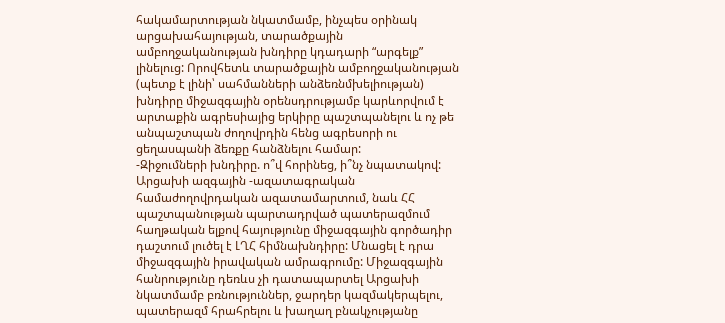հակամարտության նկատմամբ, ինչպես օրինակ արցախահայության, տարածքային ամբողջականության խնդիրը կդադարի “արգելք” լինելուց: Որովհետև տարածքային ամբողջականության (պետք է լինի՝ սահմանների անձեռնմխելիության) խնդիրը միջազգային օրենսդրությամբ կարևորվում է արտաքին ագրեսիայից երկիրը պաշտպանելու և ոչ թե անպաշտպան ժողովրդին հենց ագրեսորի ու ցեղասպանի ձեռքը հանձնելու համար:
-Զիջումների խնդիրը. ո՞վ հորինեց, ի՞նչ նպատակով: Արցախի ազգային -ազատագրական համաժողովրդական ազատամարտում, նաև ՀՀ պաշտպանության պարտադրված պատերազմում հաղթական ելքով հայությունը միջազգային գործադիր դաշտում լուծել է ԼՂՀ հիմնախնդիրը: Մնացել է դրա միջազգային իրավական ամրագրումը: Միջազգային հանրությունը դեռևս չի դատապարտել Արցախի նկատմամբ բռնություններ, ջարդեր կազմակերպելու, պատերազմ հրահրելու և խաղաղ բնակչությանը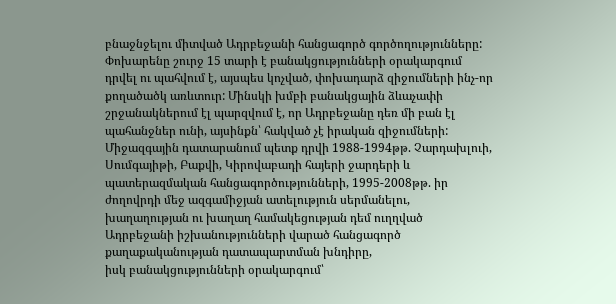բնաջնջելու միտված Ադրբեջանի հանցագործ գործողությունները: Փոխարենը շուրջ 15 տարի է բանակցությունների օրակարգում դրվել ու պահվում է, այսպես կոչված, փոխադարձ զիջումների ինչ-որ քողածածկ առևտուր: Մինսկի խմբի բանակցային ձևաչափի շրջանակներում էլ պարզվում է, որ Ադրբեջանը դեռ մի բան էլ պահանջներ ունի, այսինքն՝ հակված չէ իրական զիջումների:
Միջազգային դատարանում պետք դրվի 1988-1994թթ. Չարդախլուի, Սումգայիթի, Բաքվի, Կիրովաբադի հայերի ջարդերի և պատերազմական հանցագործությունների, 1995-2008թթ. իր ժողովրդի մեջ ազգամիջյան ատելություն սերմանելու, խաղաղության ու խաղաղ համակեցության դեմ ուղղված Ադրբեջանի իշխանությունների վարած հանցագործ քաղաքականության դատապարտման խնդիրը,
իսկ բանակցությունների օրակարգում՝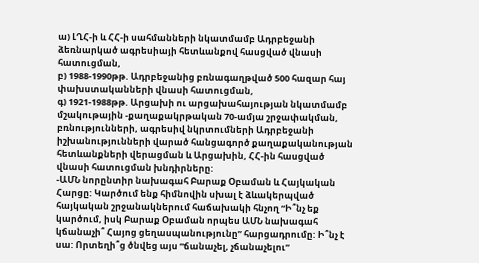ա) ԼՂՀ-ի և ՀՀ-ի սահմանների նկատմամբ Ադրբեջանի ձեռնարկած ագրեսիայի հետևանքով հասցված վնասի հատուցման,
բ) 1988-1990թթ. Ադրբեջանից բռնագաղթված 500 հազար հայ փախստականների վնասի հատուցման,
գ) 1921-1988թթ. Արցախի ու արցախահայության նկատմամբ մշակութային -քաղաքակրթական 70-ամյա շրջափակման, բռնությունների, ագրեսիվ նկրտումների Ադրբեջանի իշխանությունների վարած հանցագործ քաղաքականության հետևանքների վերացման և Արցախին, ՀՀ-ին հասցված վնասի հատուցման խնդիրները:
-ԱՄՆ նորընտիր նախագահ Բարաք Օբաման և Հայկական Հարցը: Կարծում ենք հիմնովին սխալ է ձևակերպված հայկական շրջանակներում հաճախակի հնչող “Ի՞նչ եք կարծում, իսկ Բարաք Օբաման որպես ԱՄՆ նախագահ կճանաչի՞ Հայոց ցեղասպանությունը” հարցադրումը: Ի՞նչ է սա: Որտեղի՞ց ծնվեց այս “ճանաչել, չճանաչելու”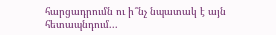հարցադրումն ու ի՞նչ նպատակ է այն հետապնդում...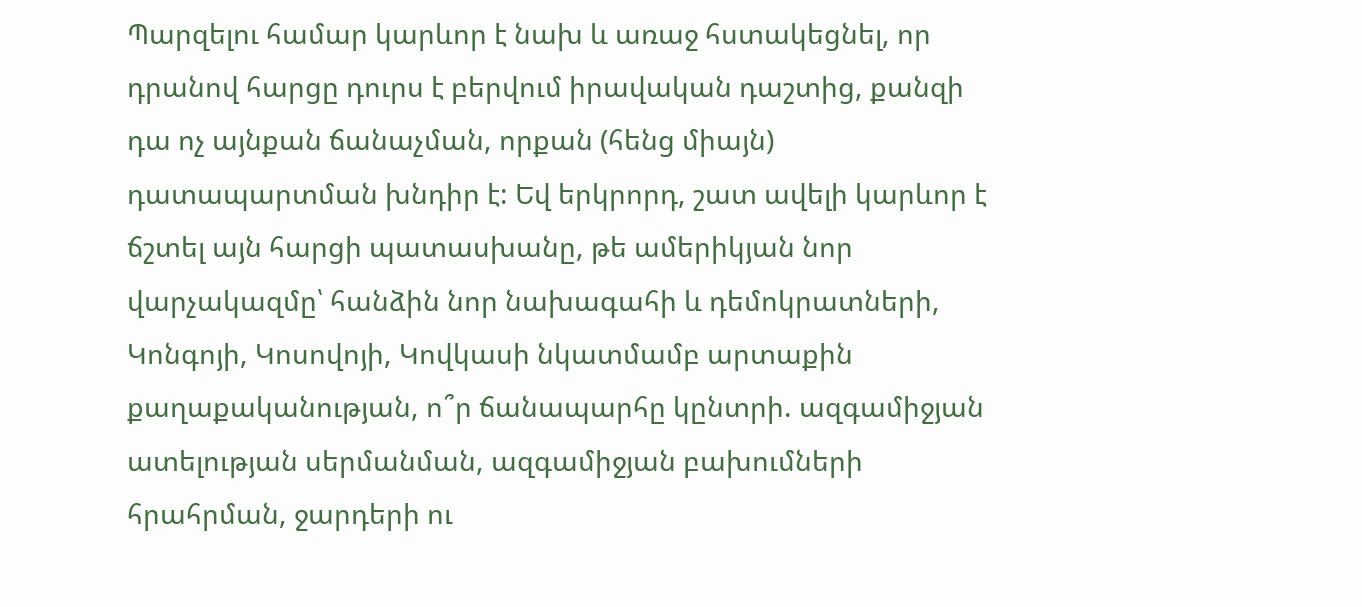Պարզելու համար կարևոր է նախ և առաջ հստակեցնել, որ դրանով հարցը դուրս է բերվում իրավական դաշտից, քանզի դա ոչ այնքան ճանաչման, որքան (հենց միայն) դատապարտման խնդիր է: Եվ երկրորդ, շատ ավելի կարևոր է ճշտել այն հարցի պատասխանը, թե ամերիկյան նոր վարչակազմը՝ հանձին նոր նախագահի և դեմոկրատների, Կոնգոյի, Կոսովոյի, Կովկասի նկատմամբ արտաքին քաղաքականության, ո՞ր ճանապարհը կընտրի. ազգամիջյան ատելության սերմանման, ազգամիջյան բախումների հրահրման, ջարդերի ու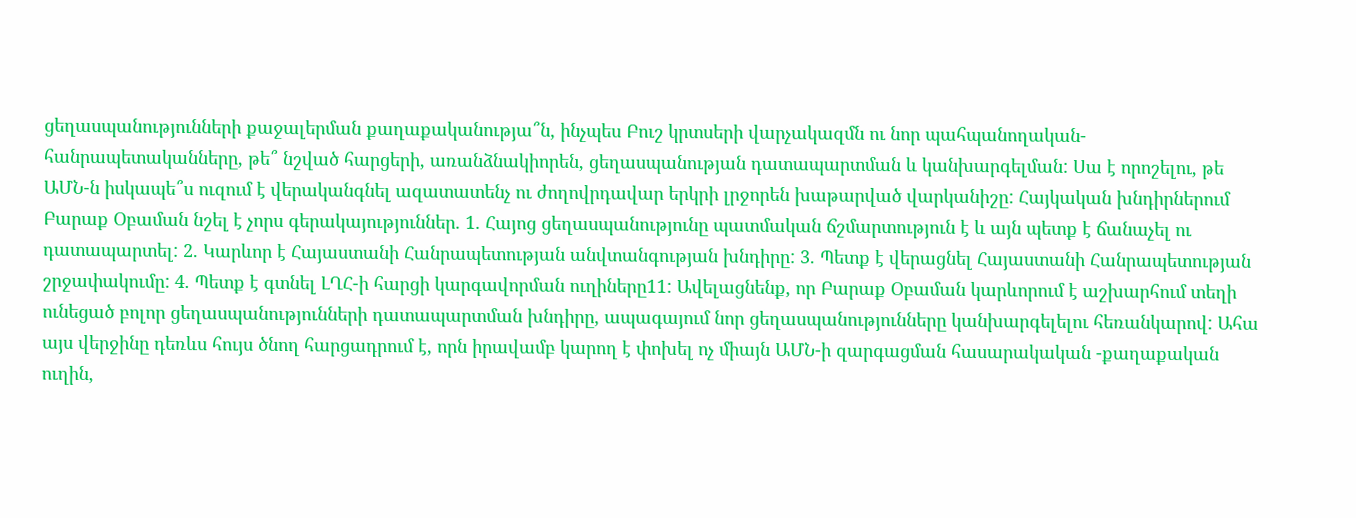ցեղասպանությունների քաջալերման քաղաքականությա՞ն, ինչպես Բուշ կրտսերի վարչակազմն ու նոր պահպանողական-հանրապետականները, թե՞ նշված հարցերի, առանձնակիորեն, ցեղասպանության դատապարտման և կանխարգելման: Սա է որոշելու, թե ԱՄՆ-ն իսկապե՞ս ուզում է վերականգնել ազատատենչ ու ժողովրդավար երկրի լրջորեն խաթարված վարկանիշը: Հայկական խնդիրներում Բարաք Օբաման նշել է չորս գերակայություններ. 1. Հայոց ցեղասպանությունը պատմական ճշմարտություն է և այն պետք է ճանաչել ու դատապարտել: 2. Կարևոր է Հայաստանի Հանրապետության անվտանգության խնդիրը: 3. Պետք է վերացնել Հայաստանի Հանրապետության շրջափակումը: 4. Պետք է գտնել ԼՂՀ-ի հարցի կարգավորման ուղիները11: Ավելացնենք, որ Բարաք Օբաման կարևորում է աշխարհում տեղի ունեցած բոլոր ցեղասպանությունների դատապարտման խնդիրը, ապագայում նոր ցեղասպանությունները կանխարգելելու հեռանկարով: Ահա այս վերջինը դեռևս հույս ծնող հարցադրում է, որն իրավամբ կարող է փոխել ոչ միայն ԱՄՆ-ի զարգացման հասարակական -քաղաքական ուղին,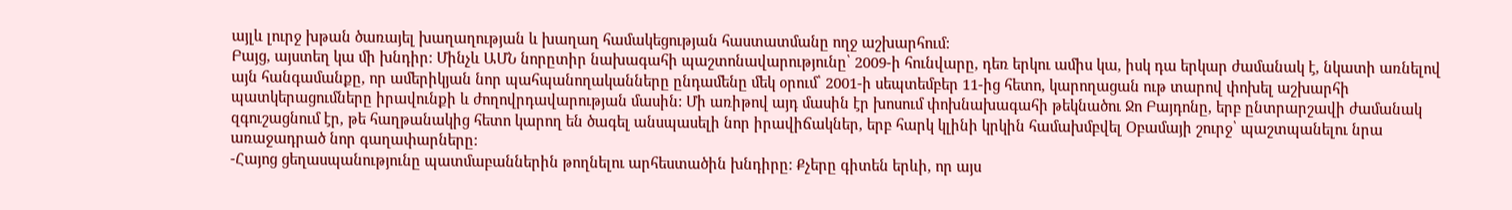այլև լուրջ խթան ծառայել խաղաղության և խաղաղ համակեցության հաստատմանը ողջ աշխարհում:
Բայց, այստեղ կա մի խնդիր: Մինչև ԱՄՆ նորըտիր նախագահի պաշտոնավարությունը՝ 2009-ի հունվարը, դեռ երկու ամիս կա, իսկ դա երկար ժամանակ է, նկատի առնելով այն հանգամանքը, որ ամերիկյան նոր պահպանողականները ընդամենը մեկ օրում՝ 2001-ի սեպտեմբեր 11-ից հետո, կարողացան ութ տարով փոխել աշխարհի պատկերացումները իրավունքի և ժողովրդավարության մասին: Մի առիթով այդ մասին էր խոսում փոխնախագահի թեկնածու Ջո Բայդոնը, երբ ընտրարշավի ժամանակ զգուշացնում էր, թե հաղթանակից հետո կարող են ծագել անսպասելի նոր իրավիճակներ, երբ հարկ կլինի կրկին համախմբվել Օբամայի շուրջ՝ պաշտպանելու նրա առաջադրած նոր գաղափարները:
-Հայոց ցեղասպանությունը պատմաբաններին թողնելու արհեստածին խնդիրը: Քչերը գիտեն երևի, որ այս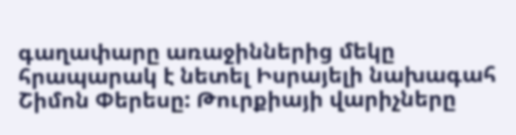գաղափարը առաջիններից մեկը հրապարակ է նետել Իսրայելի նախագահ Շիմոն Փերեսը: Թուրքիայի վարիչները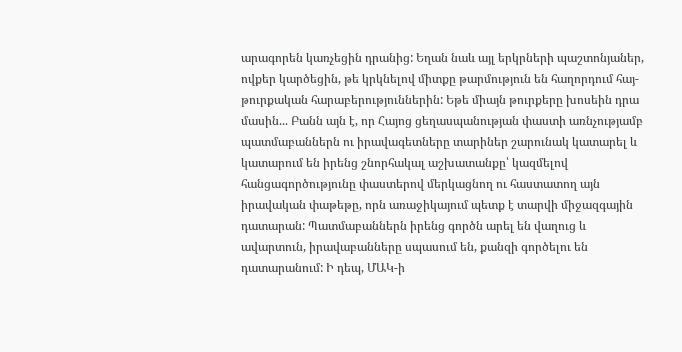արագորեն կառչեցին դրանից: Եղան նաև այլ երկրների պաշտոնյաներ, ովքեր կարծեցին, թե կրկնելով միտքը թարմություն են հաղորդում հայ-թուրքական հարաբերություններին: Եթե միայն թուրքերը խոսեին դրա մասին... Բանն այն է, որ Հայոց ցեղասպանության փաստի առնչությամբ պատմաբաններն ու իրավագետները տարիներ շարունակ կատարել և կատարում են իրենց շնորհակալ աշխատանքը՝ կազմելով հանցագործությունը փաստերով մերկացնող ու հաստատող այն իրավական փաթեթը, որն առաջիկայում պետք է տարվի միջազգային դատարան: Պատմաբաններն իրենց գործն արել են վաղուց և ավարտուն, իրավաբանները սպասում են, քանզի գործելու են դատարանում: Ի դեպ, ՄԱԿ-ի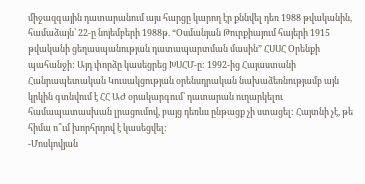միջազգային դատարանում այս հարցը կարող էր քննվել դեռ 1988 թվականին, համաձայն՝ 22-ը նոյեմբերի 1988թ. “Օսմանյան Թուրքիայում հայերի 1915 թվականի ցեղասպանության դատապարտման մասին” ՀՍՍՀ Օրենքի պահանջի: Այդ փորձը կասեցրեց ԽՍՀՄ-ը: 1992-ից Հայաստանի Հանրապետական Կուսակցության օրենսդրական նախաձեռնությամբ այն կրկին գտնվում է ՀՀ ԱԺ օրակարգում՝ դատարան ուղարկելու համապատասխան լրացումով, բայց դեռևս ընթացք չի ստացել: Հայտնի չէ, թե հիմա ո՞ւմ խորհրդով է կասեցվել:
-Մոսկովյան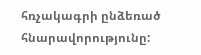հռչակագրի ընձեռած հնարավորությունը: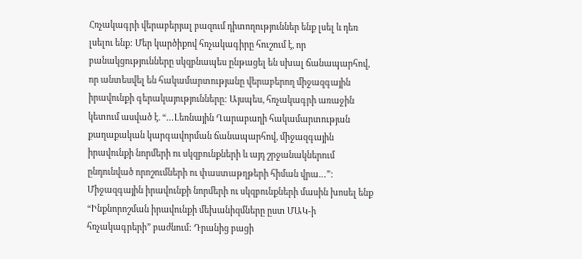Հռչակագրի վերաբերյալ բազում դիտողություններ ենք լսել և դեռ լսելու ենք: Մեր կարծիքով հռչակագիրը հուշում է, որ բանակցությունները սկզբնապես ընթացել են սխալ ճանապարհով, որ անտեսվել են հակամարտությանը վերաբերող միջազգային իրավունքի գերակայությունները: Այսպես, հռչակագրի առաջին կետում ասված է. “…Լեռնային Ղարաբաղի հակամարտության քաղաքական կարգավորման ճանապարհով, միջազգային իրավունքի նորմերի ու սկզբունքների և այդ շրջանակներում ընդունված որոշումների ու փաստաթղթերի հիման վրա…”: Միջազգային իրավունքի նորմերի ու սկզբունքների մասին խոսել ենք “Ինքնորոշման իրավունքի մեխանիզմները ըստ ՄԱԿ-ի հռչակագրերի” բաժնում: Դրանից բացի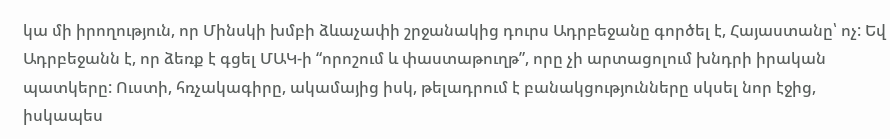կա մի իրողություն, որ Մինսկի խմբի ձևաչափի շրջանակից դուրս Ադրբեջանը գործել է, Հայաստանը՝ ոչ: Եվ Ադրբեջանն է, որ ձեռք է գցել ՄԱԿ-ի “որոշում և փաստաթուղթ”, որը չի արտացոլում խնդրի իրական պատկերը: Ուստի, հռչակագիրը, ակամայից իսկ, թելադրում է բանակցությունները սկսել նոր էջից, իսկապես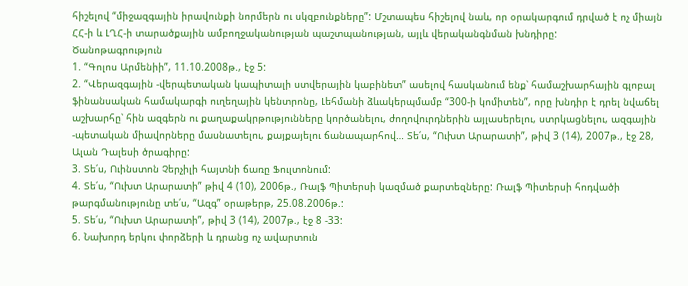հիշելով “միջազգային իրավունքի նորմերն ու սկզբունքները”: Մշտապես հիշելով նաև, որ օրակարգում դրված է ոչ միայն ՀՀ-ի և ԼՂՀ-ի տարածքային ամբողջականության պաշտպանության, այլև վերականգնման խնդիրը:
Ծանոթագրություն
1. “Գոլոս Արմենիի”, 11.10.2008թ., էջ 5:
2. “Վերազգային -վերպետական կապիտալի ստվերային կաբինետ” ասելով հասկանում ենք՝ համաշխարհային գլոբալ ֆինանսական համակարգի ուղեղային կենտրոնը, Լեհմանի ձևակերպմամբ “300-ի կոմիտեն”, որը խնդիր է դրել նվաճել աշխարհը՝ հին ազգերն ու քաղաքակրթությունները կործանելու, ժողովուրդներին այլասերելու, ստրկացնելու, ազգային -պետական միավորները մասնատելու, քայքայելու ճանապարհով… Տե՛ս, “Ուխտ Արարատի”, թիվ 3 (14), 2007թ., էջ 28, Ալան Դալեսի ծրագիրը:
3. Տե՛ս, Ուինստոն Չերչիլի հայտնի ճառը Ֆուլտոնում:
4. Տե՛ս, “Ուխտ Արարատի” թիվ 4 (10), 2006թ., Ռալֆ Պիտերսի կազմած քարտեզները: Ռալֆ Պիտերսի հոդվածի թարգմանությունը տե՛ս, “Ազգ” օրաթերթ, 25.08.2006թ.:
5. Տե՛ս, “Ուխտ Արարատի”, թիվ 3 (14), 2007թ., էջ 8 -33:
6. Նախորդ երկու փորձերի և դրանց ոչ ավարտուն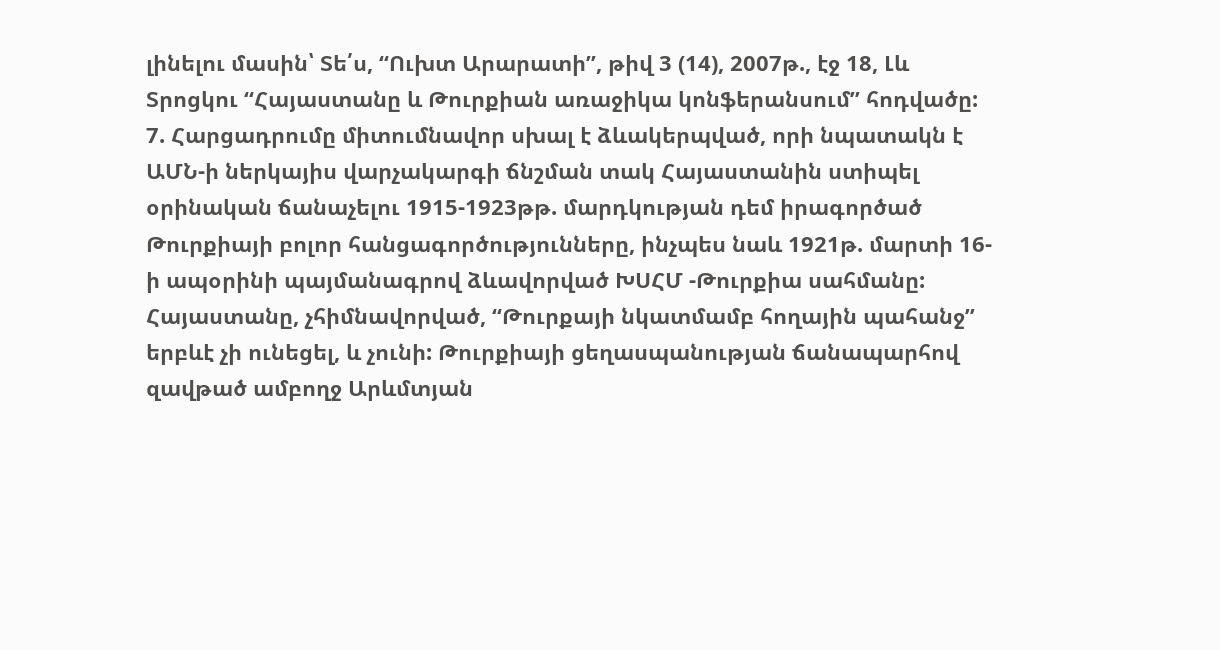լինելու մասին՝ Տե՛ս, “Ուխտ Արարատի”, թիվ 3 (14), 2007թ., էջ 18, Լև Տրոցկու “Հայաստանը և Թուրքիան առաջիկա կոնֆերանսում” հոդվածը:
7. Հարցադրումը միտումնավոր սխալ է ձևակերպված, որի նպատակն է ԱՄՆ-ի ներկայիս վարչակարգի ճնշման տակ Հայաստանին ստիպել օրինական ճանաչելու 1915-1923թթ. մարդկության դեմ իրագործած Թուրքիայի բոլոր հանցագործությունները, ինչպես նաև 1921թ. մարտի 16-ի ապօրինի պայմանագրով ձևավորված ԽՍՀՄ -Թուրքիա սահմանը: Հայաստանը, չհիմնավորված, “Թուրքայի նկատմամբ հողային պահանջ” երբևէ չի ունեցել, և չունի: Թուրքիայի ցեղասպանության ճանապարհով զավթած ամբողջ Արևմտյան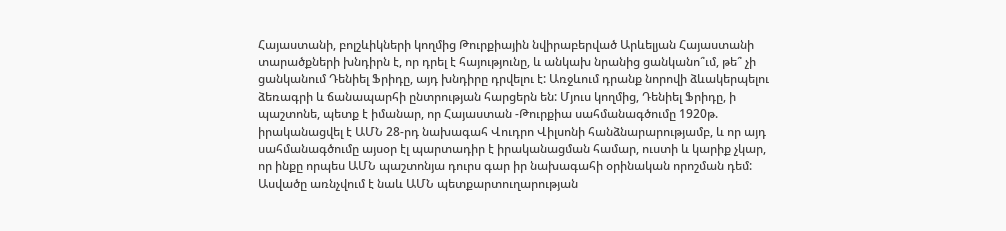Հայաստանի, բոլշևիկների կողմից Թուրքիային նվիրաբերված Արևելյան Հայաստանի տարածքների խնդիրն է, որ դրել է հայությունը, և անկախ նրանից ցանկանո՞ւմ, թե՞ չի ցանկանում Դենիել Ֆրիդը, այդ խնդիրը դրվելու է: Առջևում դրանք նորովի ձևակերպելու ձեռագրի և ճանապարհի ընտրության հարցերն են: Մյուս կողմից, Դենիել Ֆրիդը, ի պաշտոնե, պետք է իմանար, որ Հայաստան -Թուրքիա սահմանագծումը 1920թ. իրականացվել է ԱՄՆ 28-րդ նախագահ Վուդրո Վիլսոնի հանձնարարությամբ, և որ այդ սահմանագծումը այսօր էլ պարտադիր է իրականացման համար, ուստի և կարիք չկար, որ ինքը որպես ԱՄՆ պաշտոնյա դուրս գար իր նախագահի օրինական որոշման դեմ: Ասվածը առնչվում է նաև ԱՄՆ պետքարտուղարության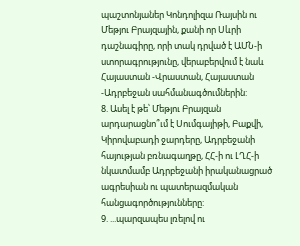պաշտոնյաներ Կոնդոլիզա Ռայսին ու Մեթյու Բրայզային, քանի որ Սևրի դաշնագիրը, որի տակ դրված է ԱՄՆ-ի ստորագրությունը, վերաբերվում է նաև Հայաստան -Վրաստան, Հայաստան -Ադրբեջան սահմանագծումներին:
8. Ասել է թե՝ Մեթյու Բրայզան արդարացնո՞ւմ է Սումգայիթի, Բաքվի, Կիրովաբադի ջարդերը, Ադրբեջանի հայության բռնագաղթը, ՀՀ-ի ու ԼՂՀ-ի նկատմամբ Ադրբեջանի իրականացրած ագրեսիան ու պատերազմական հանցագործությունները:
9. ...պարզապես լռելով ու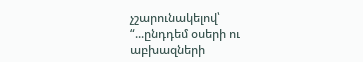չշարունակելով՝ “...ընդդեմ օսերի ու աբխազների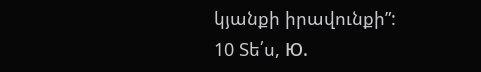կյանքի իրավունքի”:
10 Տե՛ս, Ю.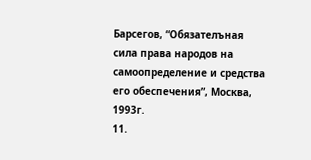Барсегов, “Обязателъная сила права народов на самоопределение и средства его обеспечения”, Москва, 1993г.
11.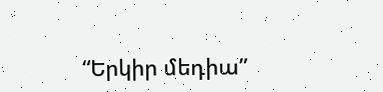“Երկիր մեդիա”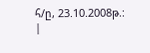հ/ը, 23.10.2008թ.:
|